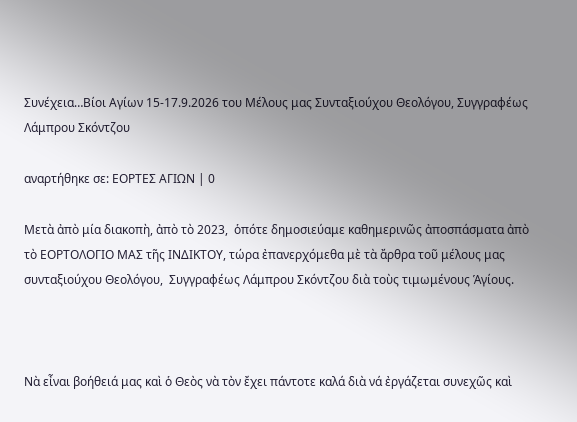Συνέχεια…Βίοι Αγίων 15-17.9.2026 του Μέλους μας Συνταξιούχου Θεολόγου, Συγγραφέως Λάμπρου Σκόντζου

αναρτήθηκε σε: ΕΟΡΤΕΣ ΑΓΙΩΝ | 0

Μετὰ ἀπὸ μία διακοπὴ, ἀπὸ τὸ 2023,  ὁπότε δημοσιεύαμε καθημερινῶς ἀποσπάσματα ἀπὸ τὸ ΕΟΡΤΟΛΟΓΙΟ ΜΑΣ τῆς ΙΝΔΙΚΤΟΥ, τώρα ἐπανερχόμεθα μὲ τὰ ἄρθρα τοῦ μέλους μας συνταξιούχου Θεολόγου,  Συγγραφέως Λάμπρου Σκόντζου διὰ τοὺς τιμωμένους Ἁγίους.



Νὰ εἶναι βοήθειά μας καὶ ὁ Θεὸς νὰ τὸν ἔχει πάντοτε καλά διὰ νά ἐργάζεται συνεχῶς καὶ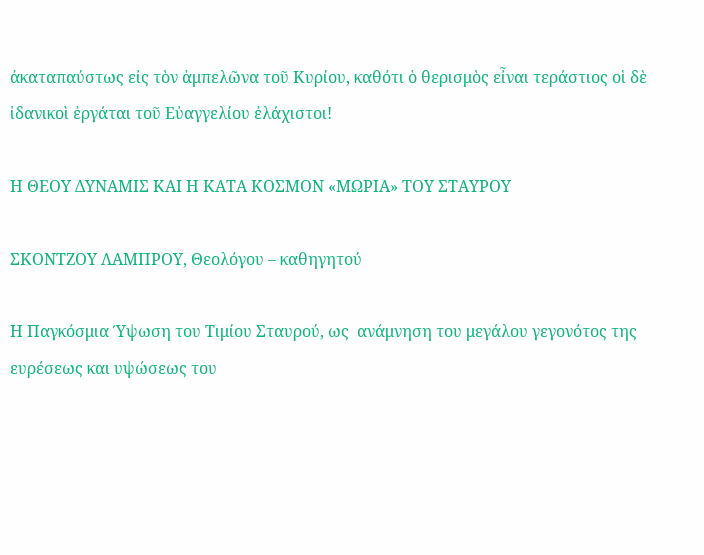ἀκαταπαύστως εἰς τὸν ἀμπελῶνα τοῦ Κυρίου, καθότι ὁ θερισμὸς εἶναι τεράστιος οἱ δὲ ἰδανικοὶ ἐργάται τοῦ Εὐαγγελίου ἐλάχιστοι!

Η ΘΕΟΥ ΔΥΝΑΜΙΣ ΚΑΙ Η ΚΑΤΑ ΚΟΣΜΟΝ «ΜΩΡΙΑ» ΤΟΥ ΣΤΑΥΡΟΥ

ΣΚΟΝΤΖΟΥ ΛΑΜΠΡΟΥ, Θεολόγου – καθηγητού

Η Παγκόσμια Ύψωση του Τιμίου Σταυρού, ως  ανάμνηση του μεγάλου γεγονότος της ευρέσεως και υψώσεως του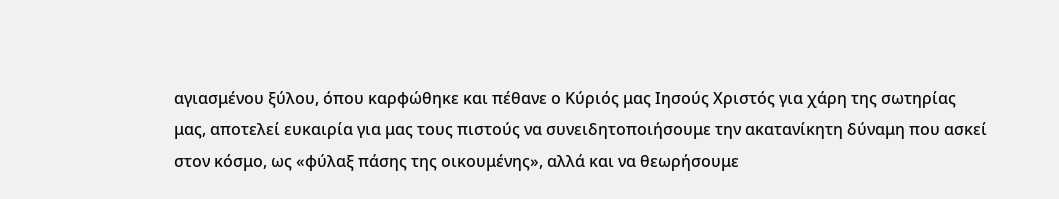αγιασμένου ξύλου, όπου καρφώθηκε και πέθανε ο Κύριός μας Ιησούς Χριστός για χάρη της σωτηρίας μας, αποτελεί ευκαιρία για μας τους πιστούς να συνειδητοποιήσουμε την ακατανίκητη δύναμη που ασκεί στον κόσμο, ως «φύλαξ πάσης της οικουμένης», αλλά και να θεωρήσουμε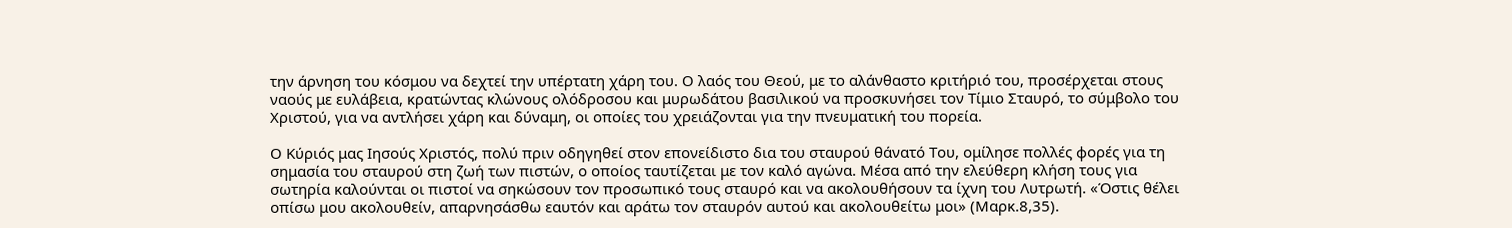την άρνηση του κόσμου να δεχτεί την υπέρτατη χάρη του. Ο λαός του Θεού, με το αλάνθαστο κριτήριό του, προσέρχεται στους ναούς με ευλάβεια, κρατώντας κλώνους ολόδροσου και μυρωδάτου βασιλικού να προσκυνήσει τον Τίμιο Σταυρό, το σύμβολο του Χριστού, για να αντλήσει χάρη και δύναμη, οι οποίες του χρειάζονται για την πνευματική του πορεία.

Ο Κύριός μας Ιησούς Χριστός, πολύ πριν οδηγηθεί στον επονείδιστο δια του σταυρού θάνατό Του, ομίλησε πολλές φορές για τη σημασία του σταυρού στη ζωή των πιστών, ο οποίος ταυτίζεται με τον καλό αγώνα. Μέσα από την ελεύθερη κλήση τους για σωτηρία καλούνται οι πιστοί να σηκώσουν τον προσωπικό τους σταυρό και να ακολουθήσουν τα ίχνη του Λυτρωτή. «Όστις θέλει οπίσω μου ακολουθείν, απαρνησάσθω εαυτόν και αράτω τον σταυρόν αυτού και ακολουθείτω μοι» (Μαρκ.8,35).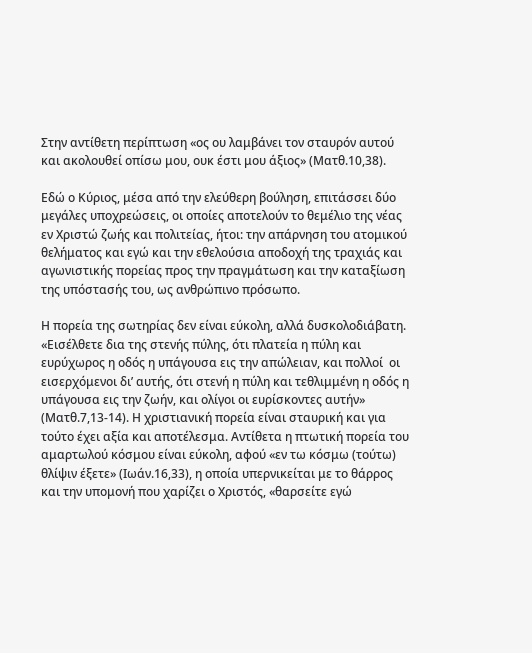Στην αντίθετη περίπτωση «ος ου λαμβάνει τον σταυρόν αυτού και ακολουθεί οπίσω μου, ουκ έστι μου άξιος» (Ματθ.10,38).

Εδώ ο Κύριος, μέσα από την ελεύθερη βούληση, επιτάσσει δύο μεγάλες υποχρεώσεις, οι οποίες αποτελούν το θεμέλιο της νέας εν Χριστώ ζωής και πολιτείας, ήτοι: την απάρνηση του ατομικού θελήματος και εγώ και την εθελούσια αποδοχή της τραχιάς και αγωνιστικής πορείας προς την πραγμάτωση και την καταξίωση της υπόστασής του, ως ανθρώπινο πρόσωπο.

Η πορεία της σωτηρίας δεν είναι εύκολη, αλλά δυσκολοδιάβατη. «Εισέλθετε δια της στενής πύλης, ότι πλατεία η πύλη και ευρύχωρος η οδός η υπάγουσα εις την απώλειαν, και πολλοί  οι εισερχόμενοι δι’ αυτής, ότι στενή η πύλη και τεθλιμμένη η οδός η υπάγουσα εις την ζωήν, και ολίγοι οι ευρίσκοντες αυτήν» (Ματθ.7,13-14). Η χριστιανική πορεία είναι σταυρική και για τούτο έχει αξία και αποτέλεσμα. Αντίθετα η πτωτική πορεία του αμαρτωλού κόσμου είναι εύκολη, αφού «εν τω κόσμω (τούτω) θλίψιν έξετε» (Ιωάν.16,33), η οποία υπερνικείται με το θάρρος και την υπομονή που χαρίζει ο Χριστός, «θαρσείτε εγώ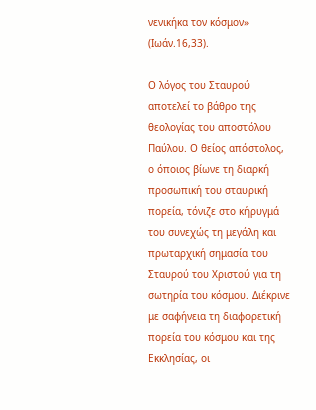νενικήκα τον κόσμον» (Ιωάν.16,33).

Ο λόγος του Σταυρού αποτελεί το βάθρο της θεολογίας του αποστόλου Παύλου. Ο θείος απόστολος, ο όποιος βίωνε τη διαρκή προσωπική του σταυρική πορεία, τόνιζε στο κήρυγμά του συνεχώς τη μεγάλη και πρωταρχική σημασία του Σταυρού του Χριστού για τη σωτηρία του κόσμου. Διέκρινε με σαφήνεια τη διαφορετική πορεία του κόσμου και της Εκκλησίας, οι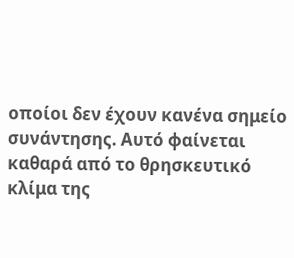οποίοι δεν έχουν κανένα σημείο συνάντησης. Αυτό φαίνεται καθαρά από το θρησκευτικό κλίμα της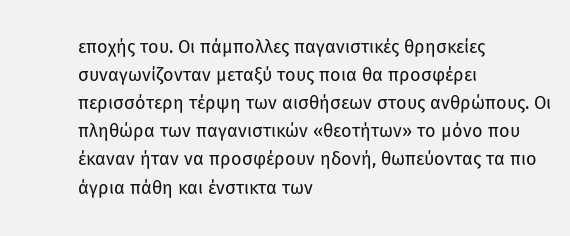εποχής του. Οι πάμπολλες παγανιστικές θρησκείες συναγωνίζονταν μεταξύ τους ποια θα προσφέρει περισσότερη τέρψη των αισθήσεων στους ανθρώπους. Οι πληθώρα των παγανιστικών «θεοτήτων» το μόνο που έκαναν ήταν να προσφέρουν ηδονή, θωπεύοντας τα πιο άγρια πάθη και ένστικτα των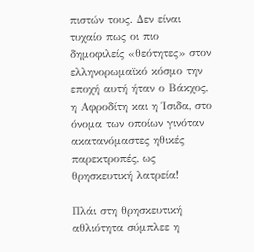πιστών τους. Δεν είναι τυχαίο πως οι πιο δημοφιλείς «θεότητες» στον ελληνορωμαϊκό κόσμο την εποχή αυτή ήταν ο Βάκχος, η Αφροδίτη και η Ίσιδα, στο όνομα των οποίων γινόταν ακατανόμαστες ηθικές παρεκτροπές, ως θρησκευτική λατρεία!

Πλάι στη θρησκευτική αθλιότητα σύμπλεε η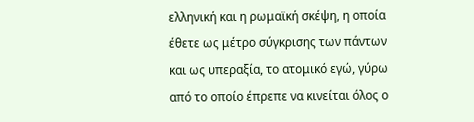ελληνική και η ρωμαϊκή σκέψη, η οποία έθετε ως μέτρο σύγκρισης των πάντων και ως υπεραξία, το ατομικό εγώ, γύρω από το οποίο έπρεπε να κινείται όλος ο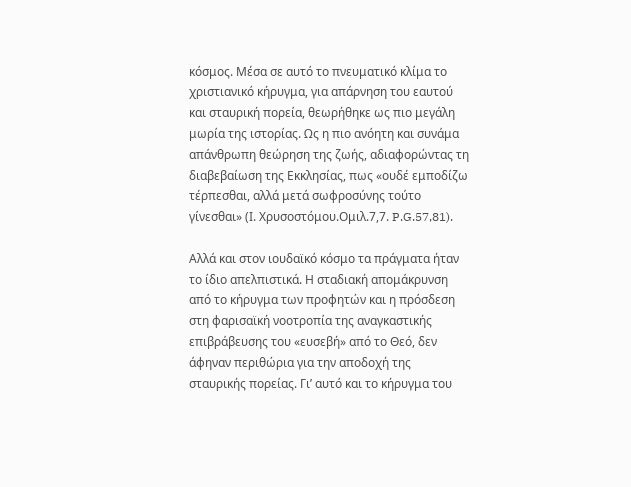κόσμος. Μέσα σε αυτό το πνευματικό κλίμα το χριστιανικό κήρυγμα, για απάρνηση του εαυτού και σταυρική πορεία, θεωρήθηκε ως πιο μεγάλη μωρία της ιστορίας. Ως η πιο ανόητη και συνάμα απάνθρωπη θεώρηση της ζωής, αδιαφορώντας τη διαβεβαίωση της Εκκλησίας, πως «ουδέ εμποδίζω τέρπεσθαι, αλλά μετά σωφροσύνης τούτο γίνεσθαι» (Ι. Χρυσοστόμου.Ομιλ.7,7. P.G.57,81).

Αλλά και στον ιουδαϊκό κόσμο τα πράγματα ήταν το ίδιο απελπιστικά. Η σταδιακή απομάκρυνση από το κήρυγμα των προφητών και η πρόσδεση στη φαρισαϊκή νοοτροπία της αναγκαστικής επιβράβευσης του «ευσεβή» από το Θεό, δεν άφηναν περιθώρια για την αποδοχή της σταυρικής πορείας. Γι’ αυτό και το κήρυγμα του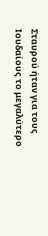Σταυρού ήταν για τους Ιουδαίους το μεγαλύτερο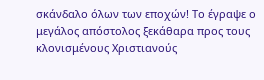σκάνδαλο όλων των εποχών! Το έγραψε ο μεγάλος απόστολος ξεκάθαρα προς τους κλονισμένους Χριστιανούς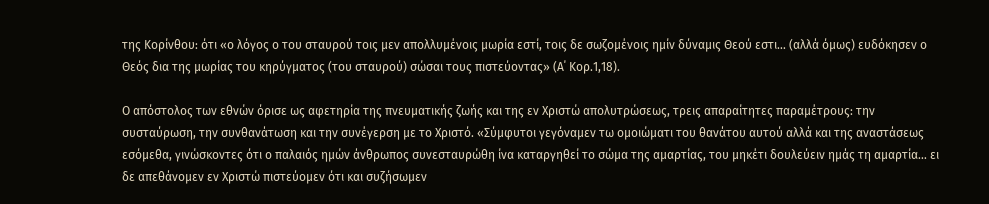της Κορίνθου: ότι «ο λόγος ο του σταυρού τοις μεν απολλυμένοις μωρία εστί, τοις δε σωζομένοις ημίν δύναμις Θεού εστι… (αλλά όμως) ευδόκησεν ο Θεός δια της μωρίας του κηρύγματος (του σταυρού) σώσαι τους πιστεύοντας» (Α΄ Κορ.1,18).

Ο απόστολος των εθνών όρισε ως αφετηρία της πνευματικής ζωής και της εν Χριστώ απολυτρώσεως, τρεις απαραίτητες παραμέτρους: την συσταύρωση, την συνθανάτωση και την συνέγερση με το Χριστό. «Σύμφυτοι γεγόναμεν τω ομοιώματι του θανάτου αυτού αλλά και της αναστάσεως εσόμεθα, γινώσκοντες ότι ο παλαιός ημών άνθρωπος συνεσταυρώθη ίνα καταργηθεί το σώμα της αμαρτίας, του μηκέτι δουλεύειν ημάς τη αμαρτία… ει δε απεθάνομεν εν Χριστώ πιστεύομεν ότι και συζήσωμεν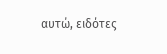αυτώ, ειδότες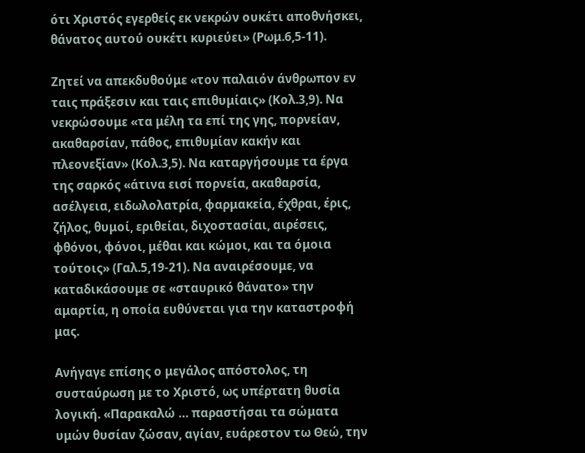ότι Χριστός εγερθείς εκ νεκρών ουκέτι αποθνήσκει, θάνατος αυτού ουκέτι κυριεύει» (Ρωμ.6,5-11).

Ζητεί να απεκδυθούμε «τον παλαιόν άνθρωπον εν ταις πράξεσιν και ταις επιθυμίαις» (Κολ.3,9). Να νεκρώσουμε «τα μέλη τα επί της γης, πορνείαν, ακαθαρσίαν, πάθος, επιθυμίαν κακήν και πλεονεξίαν» (Κολ.3,5). Να καταργήσουμε τα έργα της σαρκός «άτινα εισί πορνεία, ακαθαρσία, ασέλγεια, ειδωλολατρία, φαρμακεία, έχθραι, έρις, ζήλος, θυμοί, εριθείαι, διχοστασίαι, αιρέσεις, φθόνοι, φόνοι, μέθαι και κώμοι, και τα όμοια τούτοις» (Γαλ.5,19-21). Να αναιρέσουμε, να καταδικάσουμε σε «σταυρικό θάνατο» την αμαρτία, η οποία ευθύνεται για την καταστροφή μας.

Ανήγαγε επίσης ο μεγάλος απόστολος, τη συσταύρωση με το Χριστό, ως υπέρτατη θυσία λογική. «Παρακαλώ … παραστήσαι τα σώματα υμών θυσίαν ζώσαν, αγίαν, ευάρεστον τω Θεώ, την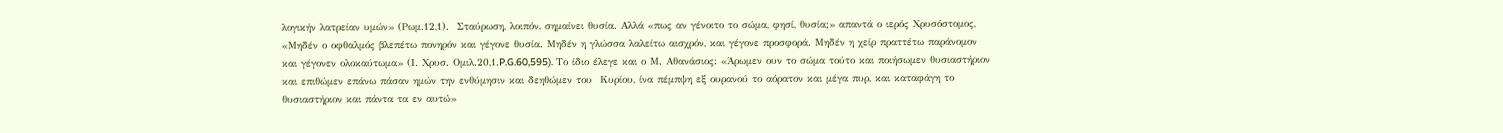λογικήν λατρείαν υμών» (Ρωμ.12,1).  Σταύρωση, λοιπόν, σημαίνει θυσία. Αλλά «πως αν γένοιτο το σώμα, φησί, θυσία;» απαντά ο ιερός Χρυσόστομος, «Μηδέν ο οφθαλμός βλεπέτω πονηρόν και γέγονε θυσία. Μηδέν η γλώσσα λαλείτω αισχρόν, και γέγονε προσφορά. Μηδέν η χείρ πραττέτω παράνομον και γέγονεν ολοκαύτωμα» (Ι. Χρυσ. Ομιλ.20,1.P.G.60,595). Το ίδιο έλεγε και ο Μ. Αθανάσιος: «Άρωμεν ουν το σώμα τούτο και ποιήσωμεν θυσιαστήριον και επιθώμεν επάνω πάσαν ημών την ενθύμησιν και δεηθώμεν του  Κυρίου, ίνα πέμπψη εξ ουρανού το αόρατον και μέγα πυρ, και καταφάγη το θυσιαστήριον και πάντα τα εν αυτώ»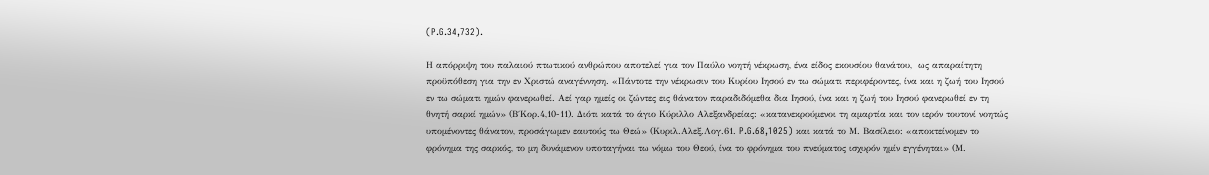(P.G.34,732).

Η απόρριψη του παλαιού πτωτικού ανθρώπου αποτελεί για τον Παύλο νοητή νέκρωση, ένα είδος εκουσίου θανάτου,  ως απαραίτητη προϋπόθεση για την εν Χριστώ αναγέννηση. «Πάντοτε την νέκρωσιν του Κυρίου Ιησού εν τω σώματι περιφέροντες, ίνα και η ζωή του Ιησού εν τω σώματι ημών φανερωθεί. Αεί γαρ ημείς οι ζώντες εις θάνατον παραδιδόμεθα δια Ιησού, ίνα και η ζωή του Ιησού φανερωθεί εν τη θνητή σαρκί ημών» (Β΄Κορ.4,10-11). Διότι κατά το άγιο Κύριλλο Αλεξανδρείας: «κατανεκρούμενοι τη αμαρτία και τον ιερόν τουτονί νοητώς υπομένοντες θάνατον, προσάγωμεν εαυτούς τω Θεώ» (Κυριλ.Αλεξ.Λογ.61. P.G.68,1025) και κατά το Μ. Βασίλειο: «αποκτείνομεν το φρόνημα της σαρκός, το μη δυνάμενον υποταγήναι τω νόμω του Θεού, ίνα το φρόνημα του πνεύματος ισχυρόν ημίν εγγένηται» (Μ.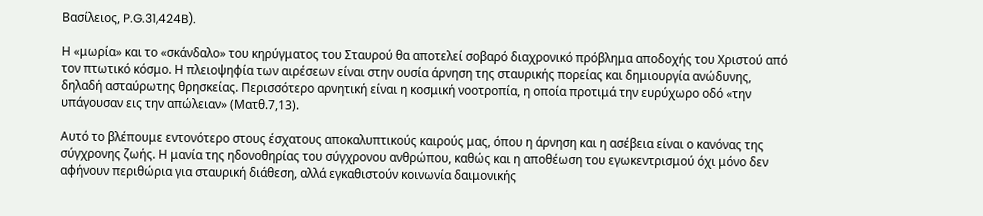Βασίλειος, P.G.31,424B).

Η «μωρία» και το «σκάνδαλο» του κηρύγματος του Σταυρού θα αποτελεί σοβαρό διαχρονικό πρόβλημα αποδοχής του Χριστού από τον πτωτικό κόσμο. Η πλειοψηφία των αιρέσεων είναι στην ουσία άρνηση της σταυρικής πορείας και δημιουργία ανώδυνης, δηλαδή ασταύρωτης θρησκείας. Περισσότερο αρνητική είναι η κοσμική νοοτροπία, η οποία προτιμά την ευρύχωρο οδό «την υπάγουσαν εις την απώλειαν» (Ματθ.7,13).

Αυτό το βλέπουμε εντονότερο στους έσχατους αποκαλυπτικούς καιρούς μας, όπου η άρνηση και η ασέβεια είναι ο κανόνας της σύγχρονης ζωής. Η μανία της ηδονοθηρίας του σύγχρονου ανθρώπου, καθώς και η αποθέωση του εγωκεντρισμού όχι μόνο δεν αφήνουν περιθώρια για σταυρική διάθεση, αλλά εγκαθιστούν κοινωνία δαιμονικής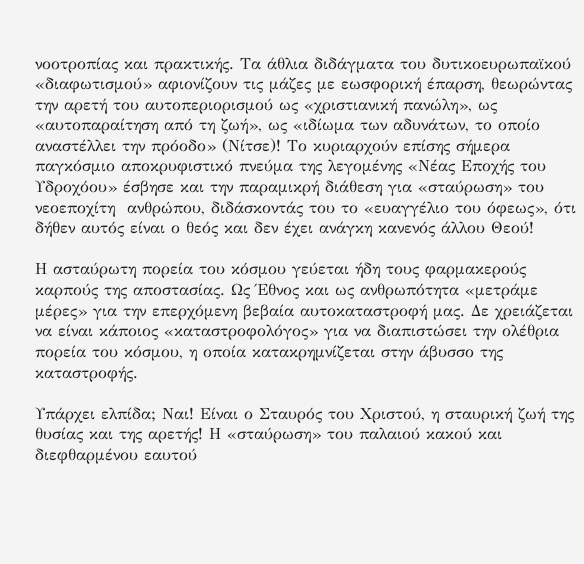νοοτροπίας και πρακτικής. Τα άθλια διδάγματα του δυτικοευρωπαϊκού «διαφωτισμού» αφιονίζουν τις μάζες με εωσφορική έπαρση, θεωρώντας την αρετή του αυτοπεριορισμού ως «χριστιανική πανώλη», ως «αυτοπαραίτηση από τη ζωή», ως «ιδίωμα των αδυνάτων, το οποίο αναστέλλει την πρόοδο» (Νίτσε)! Το κυριαρχούν επίσης σήμερα παγκόσμιο αποκρυφιστικό πνεύμα της λεγομένης «Νέας Εποχής του Υδροχόου» έσβησε και την παραμικρή διάθεση για «σταύρωση» του νεοεποχίτη  ανθρώπου, διδάσκοντάς του το «ευαγγέλιο του όφεως», ότι δήθεν αυτός είναι ο θεός και δεν έχει ανάγκη κανενός άλλου Θεού!

Η ασταύρωτη πορεία του κόσμου γεύεται ήδη τους φαρμακερούς καρπούς της αποστασίας. Ως Έθνος και ως ανθρωπότητα «μετράμε μέρες» για την επερχόμενη βεβαία αυτοκαταστροφή μας. Δε χρειάζεται να είναι κάποιος «καταστροφολόγος» για να διαπιστώσει την ολέθρια πορεία του κόσμου, η οποία κατακρημνίζεται στην άβυσσο της καταστροφής.

Υπάρχει ελπίδα; Ναι! Είναι ο Σταυρός του Χριστού, η σταυρική ζωή της θυσίας και της αρετής! Η «σταύρωση» του παλαιού κακού και διεφθαρμένου εαυτού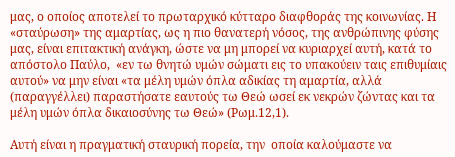μας, ο οποίος αποτελεί το πρωταρχικό κύτταρο διαφθοράς της κοινωνίας. Η «σταύρωση» της αμαρτίας, ως η πιο θανατερή νόσος, της ανθρώπινης φύσης μας, είναι επιτακτική ανάγκη, ώστε να μη μπορεί να κυριαρχεί αυτή, κατά το απόστολο Παύλο,  «εν τω θνητώ υμών σώματι εις το υπακούειν ταις επιθυμίαις αυτού» να μην είναι «τα μέλη υμών όπλα αδικίας τη αμαρτία, αλλά (παραγγέλλει) παραστήσατε εαυτούς τω Θεώ ωσεί εκ νεκρών ζώντας και τα μέλη υμών όπλα δικαιοσύνης τω Θεώ» (Ρωμ.12,1).

Αυτή είναι η πραγματική σταυρική πορεία, την  οποία καλούμαστε να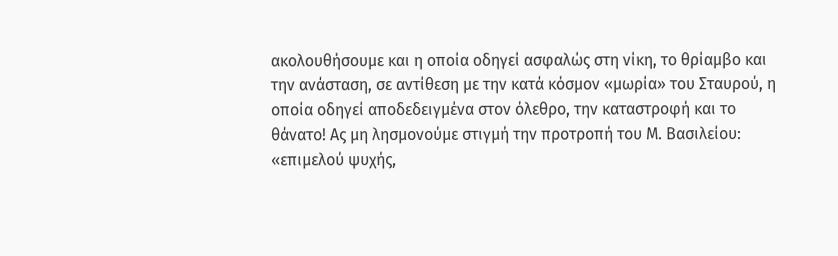ακολουθήσουμε και η οποία οδηγεί ασφαλώς στη νίκη, το θρίαμβο και την ανάσταση, σε αντίθεση με την κατά κόσμον «μωρία» του Σταυρού, η οποία οδηγεί αποδεδειγμένα στον όλεθρο, την καταστροφή και το θάνατο! Ας μη λησμονούμε στιγμή την προτροπή του Μ. Βασιλείου: «επιμελού ψυχής,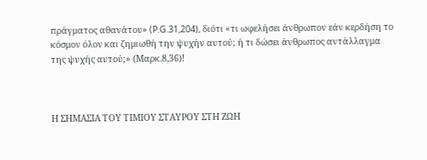πράγματος αθανάτου» (P.G.31,204), διότι «τι ωφελήσει άνθρωπον εάν κερδήση το κόσμον όλον και ζημιωθή την ψυχήν αυτού; ή τι δώσει άνθρωπος αντάλλαγμα της ψυχής αυτού;» (Μαρκ.8,36)!



Η ΣΗΜΑΣΙΑ ΤΟΥ ΤΙΜΙΟΥ ΣΤΑΥΡΟΥ ΣΤΗ ΖΩΗ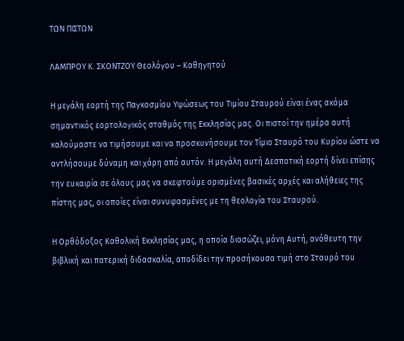ΤΩΝ ΠΙΣΤΩΝ

ΛΑΜΠΡΟΥ Κ. ΣΚΟΝΤΖΟΥ Θεολόγου – Καθηγητού

Η μεγάλη εορτή της Παγκοσμίου Υψώσεως του Τιμίου Σταυρού είναι ένας ακόμα σημαντικός εορτολογικός σταθμός της Εκκλησίας μας. Οι πιστοί την ημέρα αυτή καλούμαστε να τιμήσουμε και να προσκυνήσουμε τον Τίμιο Σταυρό του Κυρίου ώστε να αντλήσουμε δύναμη και χάρη από αυτόν. Η μεγάλη αυτή Δεσποτική εορτή δίνει επίσης την ευκαιρία σε όλους μας να σκεφτούμε ορισμένες βασικές αρχές και αλήθειες της πίστης μας, οι οποίες είναι συνυφασμένες με τη θεολογία του Σταυρού.

Η Ορθόδοξος Καθολική Εκκλησίας μας, η οποία διασώζει, μόνη Αυτή, ανόθευτη την βιβλική και πατερική διδασκαλία, αποδίδει την προσήκουσα τιμή στο Σταυρό του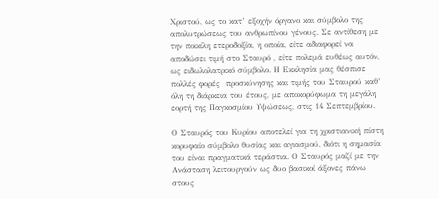Χριστού, ως το κατ’ εξοχήν όργανο και σύμβολο της απολυτρώσεως του ανθρωπίνου γένους. Σε αντίθεση με την ποικίλη ετεροδοξία, η οποία, είτε αδιαφορεί να αποδώσει τιμή στο Σταυρό , είτε πολεμά ευθέως αυτόν, ως ειδωλολατρικό σύμβολο. Η Εκκλησία μας θέσπισε πολλές φορές  προσκύνησης και τιμής του Σταυρού καθ’ όλη τη διάρκεια του έτους, με αποκορύφωμα τη μεγάλη εορτή της Παγκοσμίου Υψώσεως, στις 14 Σεπτεμβρίου.

Ο Σταυρός του Κυρίου αποτελεί για τη χριστιανική πίστη κορυφαίο σύμβολο θυσίας και αγιασμού, διότι η σημασία του είναι πραγματικά τεράστια. Ο Σταυρός μαζί με την Ανάσταση λειτουργούν ως δυο βασικοί άξονες πάνω στους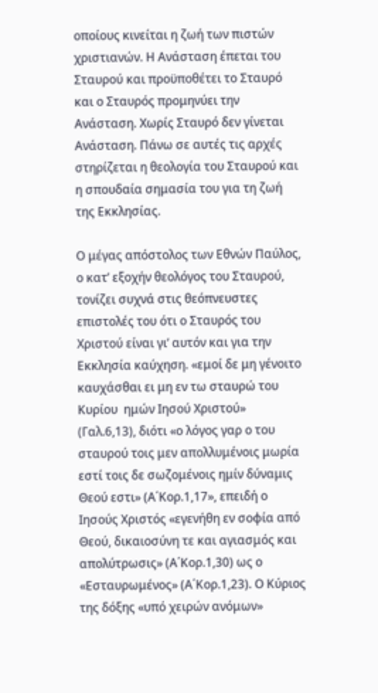οποίους κινείται η ζωή των πιστών χριστιανών. Η Ανάσταση έπεται του Σταυρού και προϋποθέτει το Σταυρό και ο Σταυρός προμηνύει την Ανάσταση. Χωρίς Σταυρό δεν γίνεται Ανάσταση. Πάνω σε αυτές τις αρχές στηρίζεται η θεολογία του Σταυρού και η σπουδαία σημασία του για τη ζωή της Εκκλησίας.

Ο μέγας απόστολος των Εθνών Παύλος, ο κατ’ εξοχήν θεολόγος του Σταυρού, τονίζει συχνά στις θεόπνευστες επιστολές του ότι ο Σταυρός του Χριστού είναι γι’ αυτόν και για την Εκκλησία καύχηση. «εμοί δε μη γένοιτο καυχάσθαι ει μη εν τω σταυρώ του Κυρίου  ημών Ιησού Χριστού» (Γαλ.6,13), διότι «ο λόγος γαρ ο του σταυρού τοις μεν απολλυμένοις μωρία εστί τοις δε σωζομένοις ημίν δύναμις Θεού εστι» (Α΄Κορ.1,17», επειδή ο Ιησούς Χριστός «εγενήθη εν σοφία από Θεού, δικαιοσύνη τε και αγιασμός και απολύτρωσις» (Α΄Κορ.1,30) ως ο «Εσταυρωμένος» (Α΄Κορ.1,23). Ο Κύριος της δόξης «υπό χειρών ανόμων»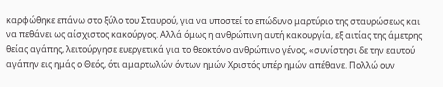καρφώθηκε επάνω στο ξύλο του Σταυρού, για να υποστεί το επώδυνο μαρτύριο της σταυρώσεως και να πεθάνει ως αίσχιστος κακούργος. Αλλά όμως η ανθρώπινη αυτή κακουργία, εξ αιτίας της άμετρης θείας αγάπης, λειτούργησε ευεργετικά για το θεοκτόνο ανθρώπινο γένος, «συνίστησι δε την εαυτού αγάπην εις ημάς ο Θεός, ότι αμαρτωλών όντων ημών Χριστός υπέρ ημών απέθανε. Πολλώ ουν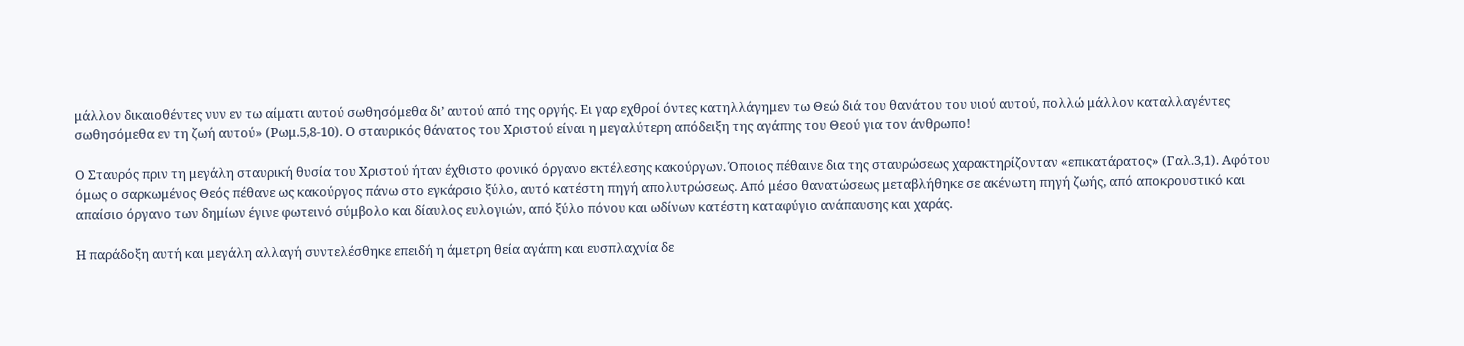μάλλον δικαιοθέντες νυν εν τω αίματι αυτού σωθησόμεθα δι’ αυτού από της οργής. Ει γαρ εχθροί όντες κατηλλάγημεν τω Θεώ διά του θανάτου του υιού αυτού, πολλώ μάλλον καταλλαγέντες σωθησόμεθα εν τη ζωή αυτού» (Ρωμ.5,8-10). Ο σταυρικός θάνατος του Χριστού είναι η μεγαλύτερη απόδειξη της αγάπης του Θεού για τον άνθρωπο!

Ο Σταυρός πριν τη μεγάλη σταυρική θυσία του Χριστού ήταν έχθιστο φονικό όργανο εκτέλεσης κακούργων. Όποιος πέθαινε δια της σταυρώσεως χαρακτηρίζονταν «επικατάρατος» (Γαλ.3,1). Αφότου όμως ο σαρκωμένος Θεός πέθανε ως κακούργος πάνω στο εγκάρσιο ξύλο, αυτό κατέστη πηγή απολυτρώσεως. Από μέσο θανατώσεως μεταβλήθηκε σε ακένωτη πηγή ζωής, από αποκρουστικό και απαίσιο όργανο των δημίων έγινε φωτεινό σύμβολο και δίαυλος ευλογιών, από ξύλο πόνου και ωδίνων κατέστη καταφύγιο ανάπαυσης και χαράς.

Η παράδοξη αυτή και μεγάλη αλλαγή συντελέσθηκε επειδή η άμετρη θεία αγάπη και ευσπλαχνία δε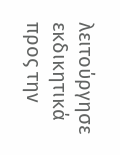λειτούργησε εκδικητικά προς την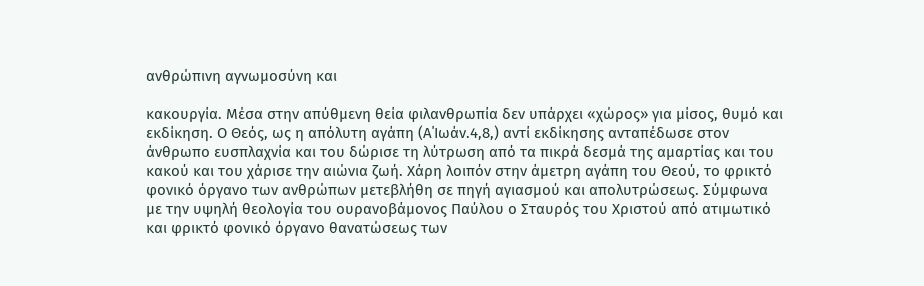ανθρώπινη αγνωμοσύνη και

κακουργία. Μέσα στην απύθμενη θεία φιλανθρωπία δεν υπάρχει «χώρος» για μίσος, θυμό και εκδίκηση. Ο Θεός, ως η απόλυτη αγάπη (Α΄Ιωάν.4,8,) αντί εκδίκησης ανταπέδωσε στον άνθρωπο ευσπλαχνία και του δώρισε τη λύτρωση από τα πικρά δεσμά της αμαρτίας και του κακού και του χάρισε την αιώνια ζωή. Χάρη λοιπόν στην άμετρη αγάπη του Θεού, το φρικτό φονικό όργανο των ανθρώπων μετεβλήθη σε πηγή αγιασμού και απολυτρώσεως. Σύμφωνα με την υψηλή θεολογία του ουρανοβάμονος Παύλου ο Σταυρός του Χριστού από ατιμωτικό και φρικτό φονικό όργανο θανατώσεως των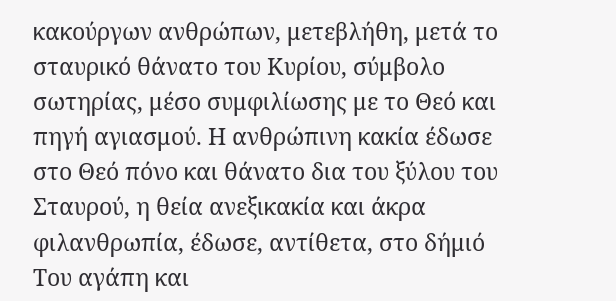κακούργων ανθρώπων, μετεβλήθη, μετά το σταυρικό θάνατο του Κυρίου, σύμβολο σωτηρίας, μέσο συμφιλίωσης με το Θεό και πηγή αγιασμού. Η ανθρώπινη κακία έδωσε στο Θεό πόνο και θάνατο δια του ξύλου του Σταυρού, η θεία ανεξικακία και άκρα φιλανθρωπία, έδωσε, αντίθετα, στο δήμιό Του αγάπη και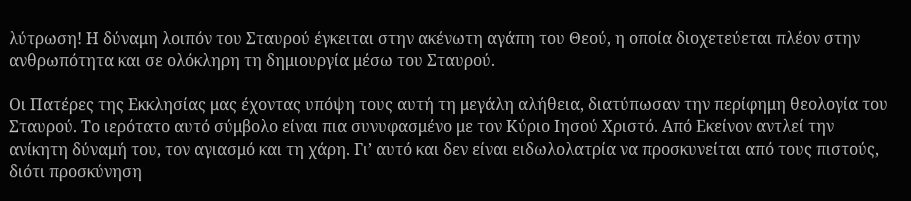λύτρωση! Η δύναμη λοιπόν του Σταυρού έγκειται στην ακένωτη αγάπη του Θεού, η οποία διοχετεύεται πλέον στην ανθρωπότητα και σε ολόκληρη τη δημιουργία μέσω του Σταυρού.

Οι Πατέρες της Εκκλησίας μας έχοντας υπόψη τους αυτή τη μεγάλη αλήθεια, διατύπωσαν την περίφημη θεολογία του Σταυρού. Το ιερότατο αυτό σύμβολο είναι πια συνυφασμένο με τον Κύριο Ιησού Χριστό. Από Εκείνον αντλεί την ανίκητη δύναμή του, τον αγιασμό και τη χάρη. Γι’ αυτό και δεν είναι ειδωλολατρία να προσκυνείται από τους πιστούς, διότι προσκύνηση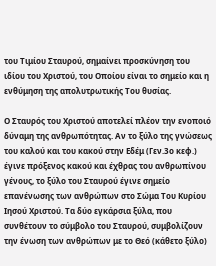του Τιμίου Σταυρού, σημαίνει προσκύνηση του ιδίου του Χριστού, του Οποίου είναι το σημείο και η ενθύμηση της απολυτρωτικής Του θυσίας.

Ο Σταυρός του Χριστού αποτελεί πλέον την ενοποιό δύναμη της ανθρωπότητας. Αν το ξύλο της γνώσεως του καλού και του κακού στην Εδέμ (Γεν.3ο κεφ.) έγινε πρόξενος κακού και έχθρας του ανθρωπίνου γένους, το ξύλο του Σταυρού έγινε σημείο επανένωσης των ανθρώπων στο Σώμα Του Κυρίου Ιησού Χριστού. Τα δύο εγκάρσια ξύλα, που συνθέτουν το σύμβολο του Σταυρού, συμβολίζουν την ένωση των ανθρώπων με το Θεό (κάθετο ξύλο)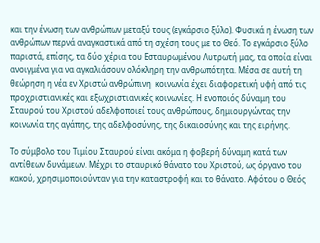και την ένωση των ανθρώπων μεταξύ τους (εγκάρσιο ξύλο). Φυσικά η ένωση των ανθρώπων περνά αναγκαστικά από τη σχέση τους με το Θεό. Το εγκάρσιο ξύλο παριστά, επίσης, τα δύο χέρια του Εσταυρωμένου Λυτρωτή μας, τα οποία είναι ανοιγμένα για να αγκαλιάσουν ολόκληρη την ανθρωπότητα. Μέσα σε αυτή τη θεώρηση η νέα εν Χριστώ ανθρώπινη  κοινωνία έχει διαφορετική υφή από τις προχριστιανικές και εξωχριστιανικές κοινωνίες. Η ενοποιός δύναμη του Σταυρού του Χριστού αδελφοποιεί τους ανθρώπους, δημιουργώντας την κοινωνία της αγάπης, της αδελφοσύνης, της δικαιοσύνης και της ειρήνης.

Το σύμβολο του Τιμίου Σταυρού είναι ακόμα η φοβερή δύναμη κατά των αντίθεων δυνάμεων. Μέχρι το σταυρικό θάνατο του Χριστού, ως όργανο του κακού, χρησιμοποιούνταν για την καταστροφή και το θάνατο. Αφότου ο Θεός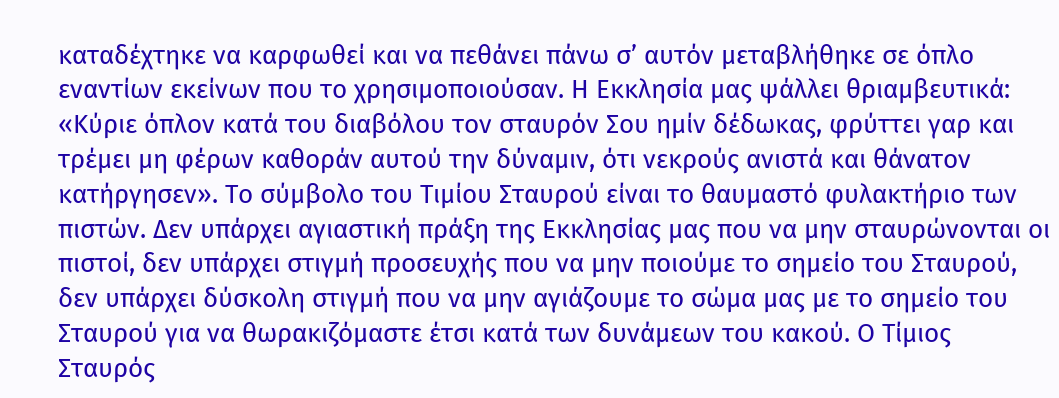καταδέχτηκε να καρφωθεί και να πεθάνει πάνω σ’ αυτόν μεταβλήθηκε σε όπλο εναντίων εκείνων που το χρησιμοποιούσαν. Η Εκκλησία μας ψάλλει θριαμβευτικά: «Κύριε όπλον κατά του διαβόλου τον σταυρόν Σου ημίν δέδωκας, φρύττει γαρ και τρέμει μη φέρων καθοράν αυτού την δύναμιν, ότι νεκρούς ανιστά και θάνατον κατήργησεν». Το σύμβολο του Τιμίου Σταυρού είναι το θαυμαστό φυλακτήριο των πιστών. Δεν υπάρχει αγιαστική πράξη της Εκκλησίας μας που να μην σταυρώνονται οι πιστοί, δεν υπάρχει στιγμή προσευχής που να μην ποιούμε το σημείο του Σταυρού, δεν υπάρχει δύσκολη στιγμή που να μην αγιάζουμε το σώμα μας με το σημείο του Σταυρού για να θωρακιζόμαστε έτσι κατά των δυνάμεων του κακού. Ο Τίμιος Σταυρός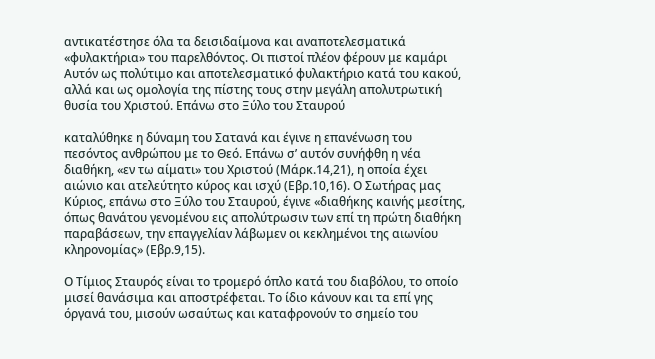αντικατέστησε όλα τα δεισιδαίμονα και αναποτελεσματικά «φυλακτήρια» του παρελθόντος. Οι πιστοί πλέον φέρουν με καμάρι Αυτόν ως πολύτιμο και αποτελεσματικό φυλακτήριο κατά του κακού, αλλά και ως ομολογία της πίστης τους στην μεγάλη απολυτρωτική θυσία του Χριστού. Επάνω στο Ξύλο του Σταυρού

καταλύθηκε η δύναμη του Σατανά και έγινε η επανένωση του πεσόντος ανθρώπου με το Θεό. Επάνω σ’ αυτόν συνήφθη η νέα διαθήκη, «εν τω αίματι» του Χριστού (Μάρκ.14,21), η οποία έχει αιώνιο και ατελεύτητο κύρος και ισχύ (Εβρ.10,16). Ο Σωτήρας μας Κύριος, επάνω στο Ξύλο του Σταυρού, έγινε «διαθήκης καινής μεσίτης, όπως θανάτου γενομένου εις απολύτρωσιν των επί τη πρώτη διαθήκη παραβάσεων, την επαγγελίαν λάβωμεν οι κεκλημένοι της αιωνίου κληρονομίας» (Εβρ.9,15).

Ο Τίμιος Σταυρός είναι το τρομερό όπλο κατά του διαβόλου, το οποίο μισεί θανάσιμα και αποστρέφεται. Το ίδιο κάνουν και τα επί γης όργανά του, μισούν ωσαύτως και καταφρονούν το σημείο του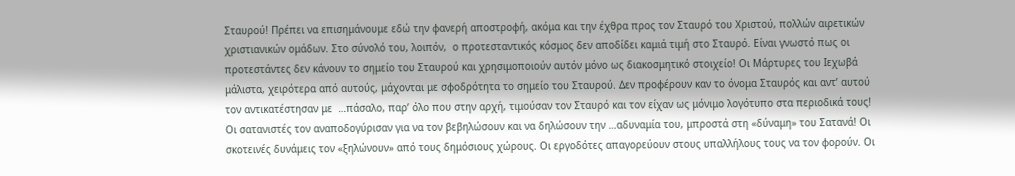Σταυρού! Πρέπει να επισημάνουμε εδώ την φανερή αποστροφή, ακόμα και την έχθρα προς τον Σταυρό του Χριστού, πολλών αιρετικών χριστιανικών ομάδων. Στο σύνολό του, λοιπόν,  ο προτεσταντικός κόσμος δεν αποδίδει καμιά τιμή στο Σταυρό. Είναι γνωστό πως οι προτεστάντες δεν κάνουν το σημείο του Σταυρού και χρησιμοποιούν αυτόν μόνο ως διακοσμητικό στοιχείο! Οι Μάρτυρες του Ιεχωβά μάλιστα, χειρότερα από αυτούς, μάχονται με σφοδρότητα το σημείο του Σταυρού. Δεν προφέρουν καν το όνομα Σταυρός και αντ’ αυτού τον αντικατέστησαν με  …πάσαλο, παρ’ όλο που στην αρχή, τιμούσαν τον Σταυρό και τον είχαν ως μόνιμο λογότυπο στα περιοδικά τους! Οι σατανιστές τον αναποδογύρισαν για να τον βεβηλώσουν και να δηλώσουν την …αδυναμία του, μπροστά στη «δύναμη» του Σατανά! Οι σκοτεινές δυνάμεις τον «ξηλώνουν» από τους δημόσιους χώρους. Οι εργοδότες απαγορεύουν στους υπαλλήλους τους να τον φορούν. Οι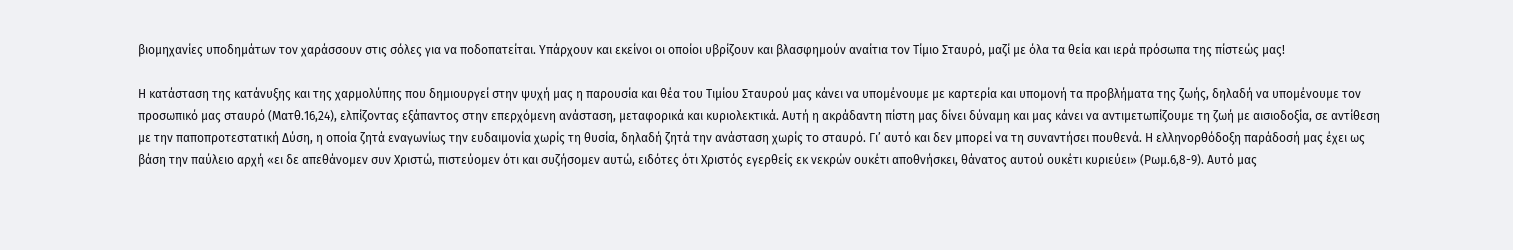βιομηχανίες υποδημάτων τον χαράσσουν στις σόλες για να ποδοπατείται. Υπάρχουν και εκείνοι οι οποίοι υβρίζουν και βλασφημούν αναίτια τον Τίμιο Σταυρό, μαζί με όλα τα θεία και ιερά πρόσωπα της πίστεώς μας!

Η κατάσταση της κατάνυξης και της χαρμολύπης που δημιουργεί στην ψυχή μας η παρουσία και θέα του Τιμίου Σταυρού μας κάνει να υπομένουμε με καρτερία και υπομονή τα προβλήματα της ζωής, δηλαδή να υπομένουμε τον προσωπικό μας σταυρό (Ματθ.16,24), ελπίζοντας εξάπαντος στην επερχόμενη ανάσταση, μεταφορικά και κυριολεκτικά. Αυτή η ακράδαντη πίστη μας δίνει δύναμη και μας κάνει να αντιμετωπίζουμε τη ζωή με αισιοδοξία, σε αντίθεση με την παποπροτεστατική Δύση, η οποία ζητά εναγωνίως την ευδαιμονία χωρίς τη θυσία, δηλαδή ζητά την ανάσταση χωρίς το σταυρό. Γι’ αυτό και δεν μπορεί να τη συναντήσει πουθενά. Η ελληνορθόδοξη παράδοσή μας έχει ως βάση την παύλειο αρχή «ει δε απεθάνομεν συν Χριστώ, πιστεύομεν ότι και συζήσομεν αυτώ, ειδότες ότι Χριστός εγερθείς εκ νεκρών ουκέτι αποθνήσκει, θάνατος αυτού ουκέτι κυριεύει» (Ρωμ.6,8-9). Αυτό μας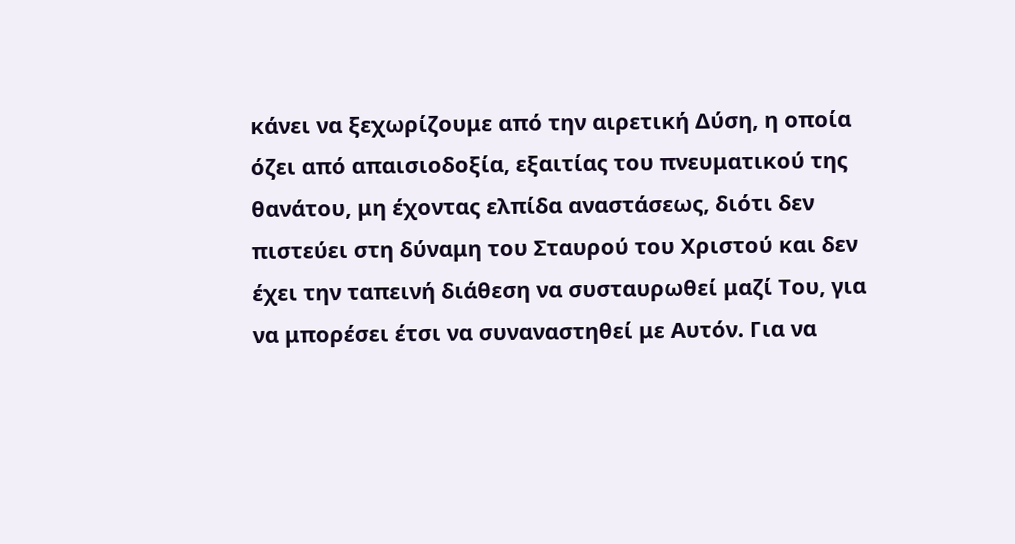κάνει να ξεχωρίζουμε από την αιρετική Δύση, η οποία όζει από απαισιοδοξία, εξαιτίας του πνευματικού της θανάτου, μη έχοντας ελπίδα αναστάσεως, διότι δεν πιστεύει στη δύναμη του Σταυρού του Χριστού και δεν έχει την ταπεινή διάθεση να συσταυρωθεί μαζί Του, για να μπορέσει έτσι να συναναστηθεί με Αυτόν. Για να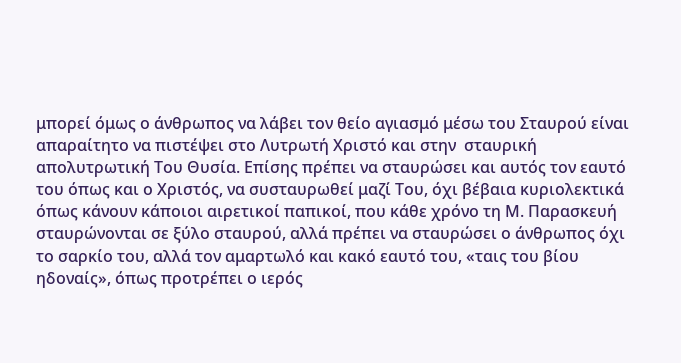μπορεί όμως ο άνθρωπος να λάβει τον θείο αγιασμό μέσω του Σταυρού είναι απαραίτητο να πιστέψει στο Λυτρωτή Χριστό και στην  σταυρική απολυτρωτική Του Θυσία. Επίσης πρέπει να σταυρώσει και αυτός τον εαυτό του όπως και ο Χριστός, να συσταυρωθεί μαζί Του, όχι βέβαια κυριολεκτικά όπως κάνουν κάποιοι αιρετικοί παπικοί, που κάθε χρόνο τη Μ. Παρασκευή σταυρώνονται σε ξύλο σταυρού, αλλά πρέπει να σταυρώσει ο άνθρωπος όχι το σαρκίο του, αλλά τον αμαρτωλό και κακό εαυτό του, «ταις του βίου ηδοναίς», όπως προτρέπει ο ιερός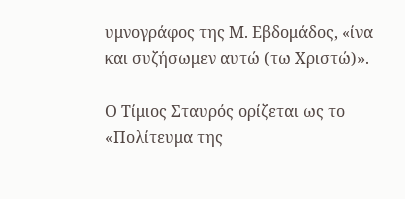υμνογράφος της Μ. Εβδομάδος, «ίνα και συζήσωμεν αυτώ (τω Χριστώ)».

Ο Τίμιος Σταυρός ορίζεται ως το «Πολίτευμα της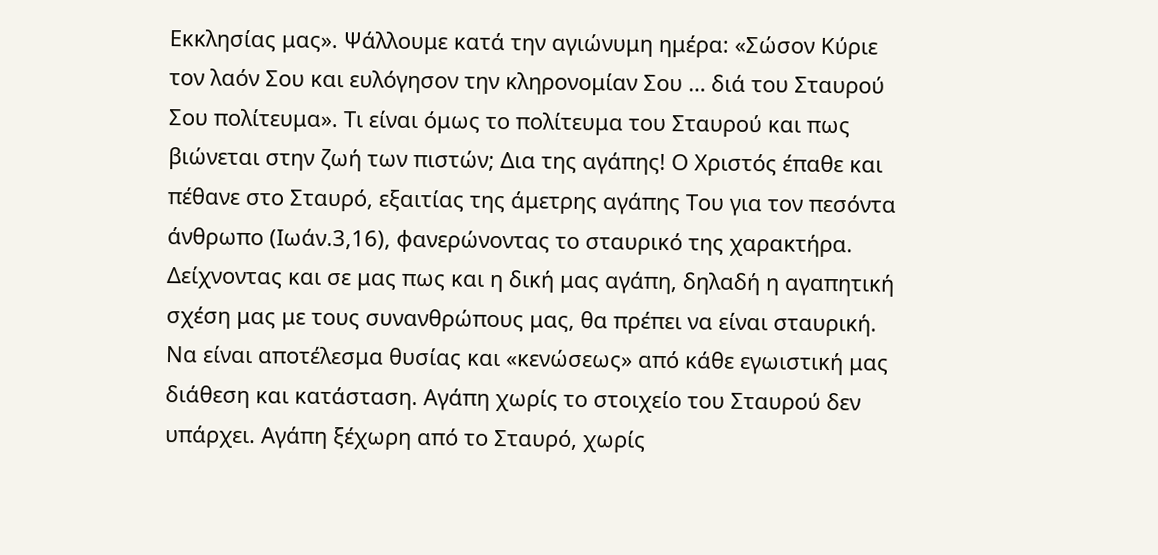Εκκλησίας μας». Ψάλλουμε κατά την αγιώνυμη ημέρα: «Σώσον Κύριε τον λαόν Σου και ευλόγησον την κληρονομίαν Σου … διά του Σταυρού Σου πολίτευμα». Τι είναι όμως το πολίτευμα του Σταυρού και πως βιώνεται στην ζωή των πιστών; Δια της αγάπης! Ο Χριστός έπαθε και πέθανε στο Σταυρό, εξαιτίας της άμετρης αγάπης Του για τον πεσόντα άνθρωπο (Ιωάν.3,16), φανερώνοντας το σταυρικό της χαρακτήρα. Δείχνοντας και σε μας πως και η δική μας αγάπη, δηλαδή η αγαπητική σχέση μας με τους συνανθρώπους μας, θα πρέπει να είναι σταυρική. Να είναι αποτέλεσμα θυσίας και «κενώσεως» από κάθε εγωιστική μας διάθεση και κατάσταση. Αγάπη χωρίς το στοιχείο του Σταυρού δεν υπάρχει. Αγάπη ξέχωρη από το Σταυρό, χωρίς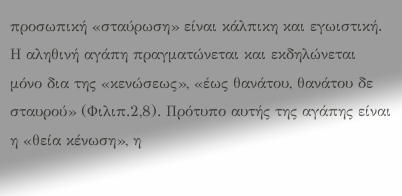προσωπική «σταύρωση» είναι κάλπικη και εγωιστική. Η αληθινή αγάπη πραγματώνεται και εκδηλώνεται μόνο δια της «κενώσεως», «έως θανάτου, θανάτου δε σταυρού» (Φιλιπ.2,8). Πρότυπο αυτής της αγάπης είναι η «θεία κένωση», η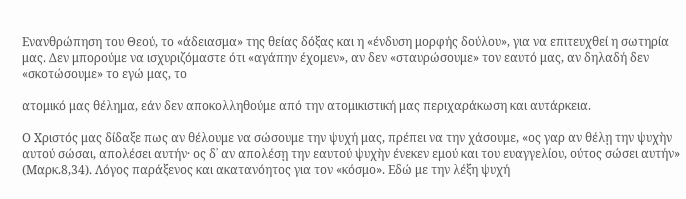Ενανθρώπηση του Θεού, το «άδειασμα» της θείας δόξας και η «ένδυση μορφής δούλου», για να επιτευχθεί η σωτηρία μας. Δεν μπορούμε να ισχυριζόμαστε ότι «αγάπην έχομεν», αν δεν «σταυρώσουμε» τον εαυτό μας, αν δηλαδή δεν «σκοτώσουμε» το εγώ μας, το

ατομικό μας θέλημα, εάν δεν αποκολληθούμε από την ατομικιστική μας περιχαράκωση και αυτάρκεια.

Ο Χριστός μας δίδαξε πως αν θέλουμε να σώσουμε την ψυχή μας, πρέπει να την χάσουμε, «ος γαρ αν θέλῃ την ψυχὴν αυτού σώσαι, απολέσει αυτήν· ος δ᾿ αν απολέσῃ την εαυτού ψυχὴν ένεκεν εμού και του ευαγγελίου, ούτος σώσει αυτήν» (Μαρκ.8,34). Λόγος παράξενος και ακατανόητος για τον «κόσμο». Εδώ με την λέξη ψυχή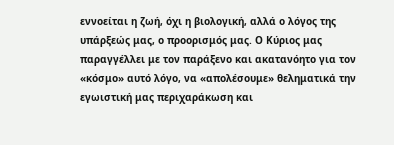εννοείται η ζωή, όχι η βιολογική, αλλά ο λόγος της υπάρξεώς μας, ο προορισμός μας. Ο Κύριος μας παραγγέλλει με τον παράξενο και ακατανόητο για τον «κόσμο» αυτό λόγο, να «απολέσουμε» θεληματικά την εγωιστική μας περιχαράκωση και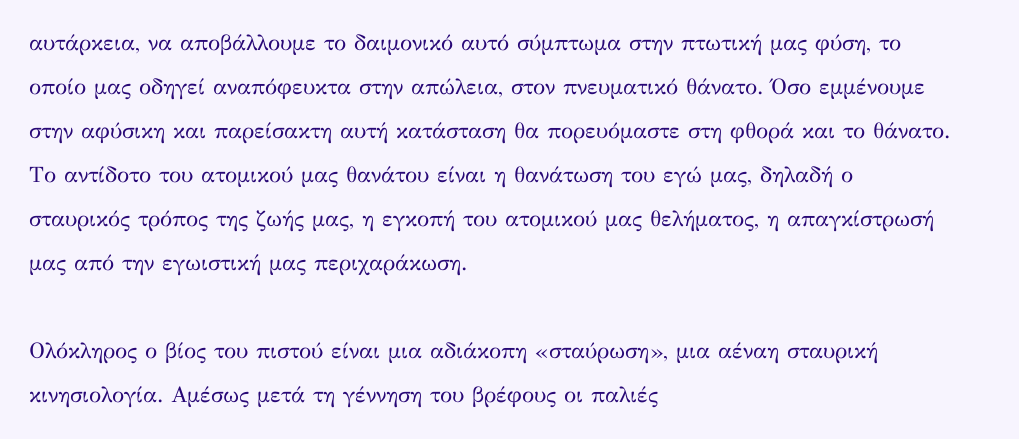αυτάρκεια, να αποβάλλουμε το δαιμονικό αυτό σύμπτωμα στην πτωτική μας φύση, το οποίο μας οδηγεί αναπόφευκτα στην απώλεια, στον πνευματικό θάνατο. Όσο εμμένουμε στην αφύσικη και παρείσακτη αυτή κατάσταση θα πορευόμαστε στη φθορά και το θάνατο. Το αντίδοτο του ατομικού μας θανάτου είναι η θανάτωση του εγώ μας, δηλαδή ο σταυρικός τρόπος της ζωής μας, η εγκοπή του ατομικού μας θελήματος, η απαγκίστρωσή μας από την εγωιστική μας περιχαράκωση.

Ολόκληρος ο βίος του πιστού είναι μια αδιάκοπη «σταύρωση», μια αέναη σταυρική κινησιολογία. Αμέσως μετά τη γέννηση του βρέφους οι παλιές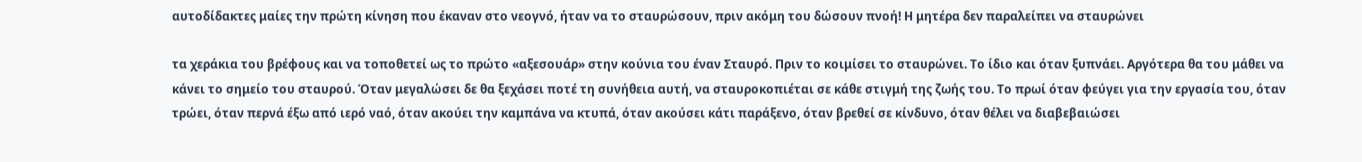αυτοδίδακτες μαίες την πρώτη κίνηση που έκαναν στο νεογνό, ήταν να το σταυρώσουν, πριν ακόμη του δώσουν πνοή! Η μητέρα δεν παραλείπει να σταυρώνει

τα χεράκια του βρέφους και να τοποθετεί ως το πρώτο «αξεσουάρ» στην κούνια του έναν Σταυρό. Πριν το κοιμίσει το σταυρώνει. Το ίδιο και όταν ξυπνάει. Αργότερα θα του μάθει να κάνει το σημείο του σταυρού. Όταν μεγαλώσει δε θα ξεχάσει ποτέ τη συνήθεια αυτή, να σταυροκοπιέται σε κάθε στιγμή της ζωής του. Το πρωί όταν φεύγει για την εργασία του, όταν τρώει, όταν περνά έξω από ιερό ναό, όταν ακούει την καμπάνα να κτυπά, όταν ακούσει κάτι παράξενο, όταν βρεθεί σε κίνδυνο, όταν θέλει να διαβεβαιώσει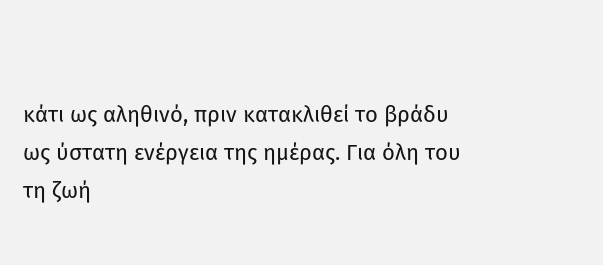κάτι ως αληθινό, πριν κατακλιθεί το βράδυ ως ύστατη ενέργεια της ημέρας. Για όλη του τη ζωή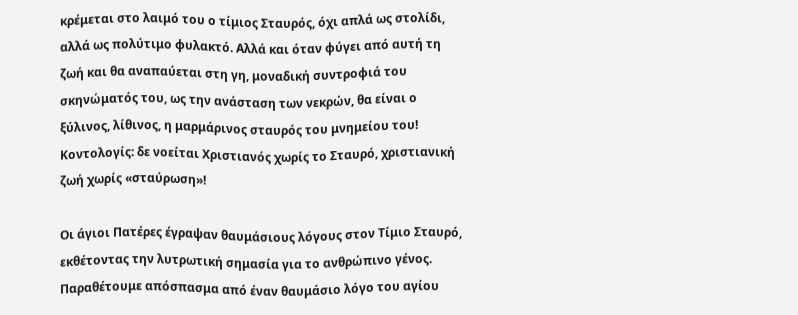κρέμεται στο λαιμό του ο τίμιος Σταυρός, όχι απλά ως στολίδι, αλλά ως πολύτιμο φυλακτό. Αλλά και όταν φύγει από αυτή τη ζωή και θα αναπαύεται στη γη, μοναδική συντροφιά του σκηνώματός του, ως την ανάσταση των νεκρών, θα είναι ο ξύλινος, λίθινος, η μαρμάρινος σταυρός του μνημείου του! Κοντολογίς: δε νοείται Χριστιανός χωρίς το Σταυρό, χριστιανική ζωή χωρίς «σταύρωση»!

Οι άγιοι Πατέρες έγραψαν θαυμάσιους λόγους στον Τίμιο Σταυρό, εκθέτοντας την λυτρωτική σημασία για το ανθρώπινο γένος. Παραθέτουμε απόσπασμα από έναν θαυμάσιο λόγο του αγίου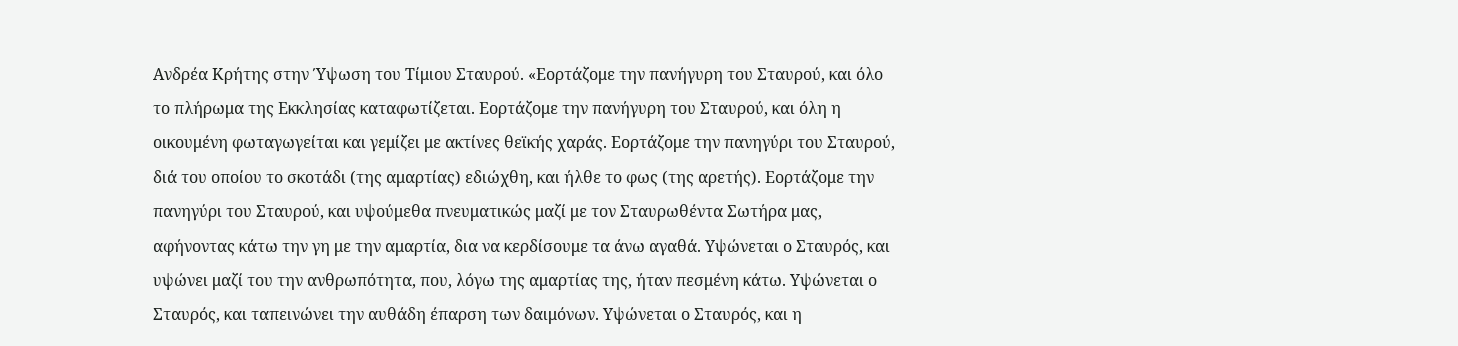Ανδρέα Κρήτης στην Ύψωση του Τίμιου Σταυρού. «Εορτάζομε την πανήγυρη του Σταυρού, και όλο το πλήρωμα της Εκκλησίας καταφωτίζεται. Εορτάζομε την πανήγυρη του Σταυρού, και όλη η οικουμένη φωταγωγείται και γεμίζει με ακτίνες θεϊκής χαράς. Εορτάζομε την πανηγύρι του Σταυρού, διά του οποίου το σκοτάδι (της αμαρτίας) εδιώχθη, και ήλθε το φως (της αρετής). Εορτάζομε την πανηγύρι του Σταυρού, και υψούμεθα πνευματικώς μαζί με τον Σταυρωθέντα Σωτήρα μας, αφήνοντας κάτω την γη με την αμαρτία, δια να κερδίσουμε τα άνω αγαθά. Υψώνεται ο Σταυρός, και υψώνει μαζί του την ανθρωπότητα, που, λόγω της αμαρτίας της, ήταν πεσμένη κάτω. Υψώνεται ο Σταυρός, και ταπεινώνει την αυθάδη έπαρση των δαιμόνων. Υψώνεται ο Σταυρός, και η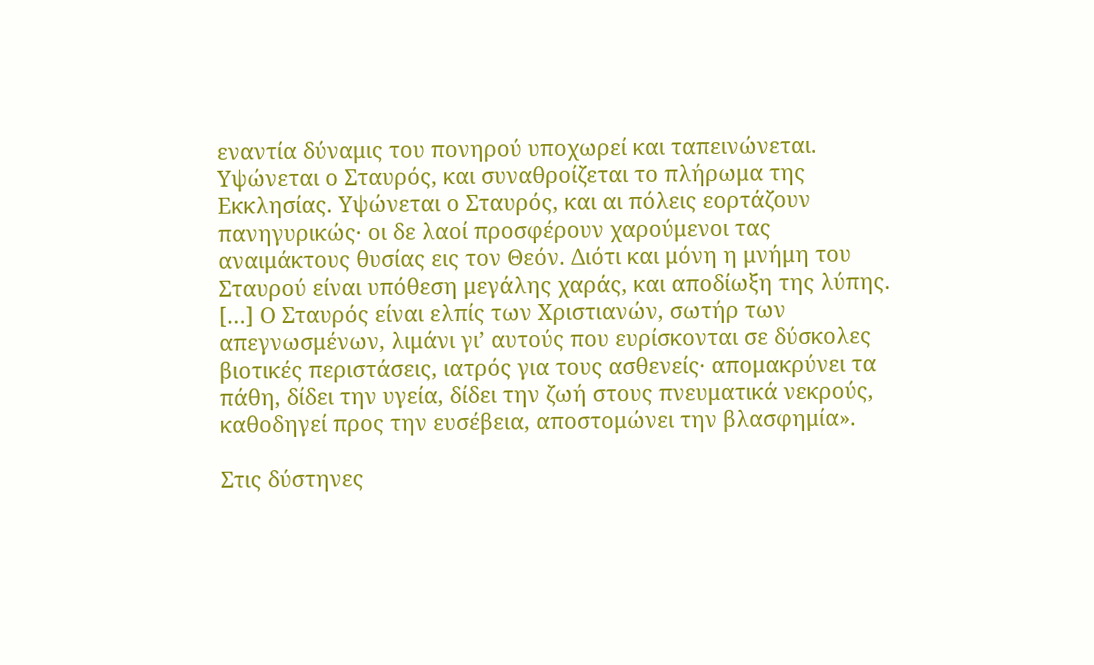εναντία δύναμις του πονηρού υποχωρεί και ταπεινώνεται. Υψώνεται ο Σταυρός, και συναθροίζεται το πλήρωμα της Εκκλησίας. Υψώνεται ο Σταυρός, και αι πόλεις εορτάζουν πανηγυρικώς· οι δε λαοί προσφέρουν χαρούμενοι τας αναιμάκτους θυσίας εις τον Θεόν. Διότι και μόνη η μνήμη του Σταυρού είναι υπόθεση μεγάλης χαράς, και αποδίωξη της λύπης. […] Ο Σταυρός είναι ελπίς των Χριστιανών, σωτήρ των απεγνωσμένων, λιμάνι γι’ αυτούς που ευρίσκονται σε δύσκολες βιοτικές περιστάσεις, ιατρός για τους ασθενείς· απομακρύνει τα πάθη, δίδει την υγεία, δίδει την ζωή στους πνευματικά νεκρούς, καθοδηγεί προς την ευσέβεια, αποστομώνει την βλασφημία».

Στις δύστηνες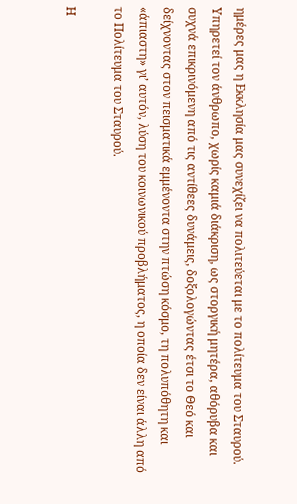ημέρες μας η Εκκλησία μας συνεχίζει να πολιτεύεται με το πολίτευμα του Σταυρού. Υπηρετεί τον άνθρωπο, χωρίς καμιά διάκριση, ως στοργική μητέρα, αθόρυβα και συχνά επικρινόμενη από τις αντίθεες δυνάμεις, δοξολογώντας έτσι το Θεό και δείχνοντας στον πεισματικά εμμένοντα στην πτώση κόσμο, τη πολυπόθητη και «άπιαστη» γι’ αυτόν, λύση του κοινωνικού προβλήματος, η οποία δεν είναι άλλη από το Πολίτευμα του Σταυρού.

Η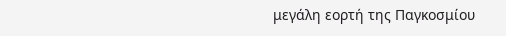μεγάλη εορτή της Παγκοσμίου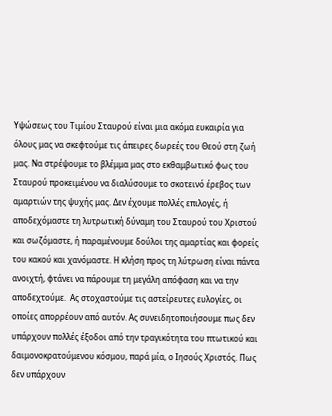Υψώσεως του Τιμίου Σταυρού είναι μια ακόμα ευκαιρία για όλους μας να σκεφτούμε τις άπειρες δωρεές του Θεού στη ζωή μας. Να στρέψουμε το βλέμμα μας στο εκθαμβωτικό φως του Σταυρού προκειμένου να διαλύσουμε το σκοτεινό έρεβος των αμαρτιών της ψυχής μας. Δεν έχουμε πολλές επιλογές, ή αποδεχόμαστε τη λυτρωτική δύναμη του Σταυρού του Χριστού και σωζόμαστε, ή παραμένουμε δούλοι της αμαρτίας και φορείς του κακού και χανόμαστε. Η κλήση προς τη λύτρωση είναι πάντα ανοιχτή, φτάνει να πάρουμε τη μεγάλη απόφαση και να την αποδεχτούμε.  Ας στοχαστούμε τις αστείρευτες ευλογίες, οι οποίες απορρέουν από αυτόν. Ας συνειδητοποιήσουμε πως δεν υπάρχουν πολλές έξοδοι από την τραγικότητα του πτωτικού και δαιμονοκρατούμενου κόσμου, παρά μία, ο Ιησούς Χριστός. Πως δεν υπάρχουν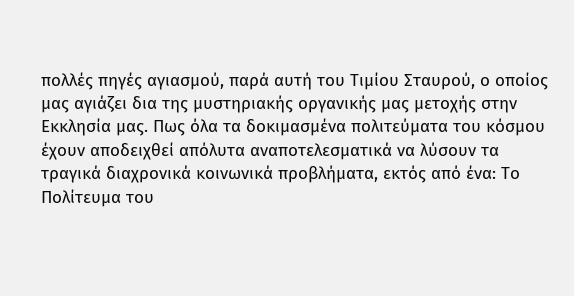πολλές πηγές αγιασμού, παρά αυτή του Τιμίου Σταυρού, ο οποίος μας αγιάζει δια της μυστηριακής οργανικής μας μετοχής στην Εκκλησία μας. Πως όλα τα δοκιμασμένα πολιτεύματα του κόσμου έχουν αποδειχθεί απόλυτα αναποτελεσματικά να λύσουν τα τραγικά διαχρονικά κοινωνικά προβλήματα, εκτός από ένα: Το Πολίτευμα του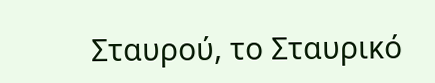Σταυρού, το Σταυρικό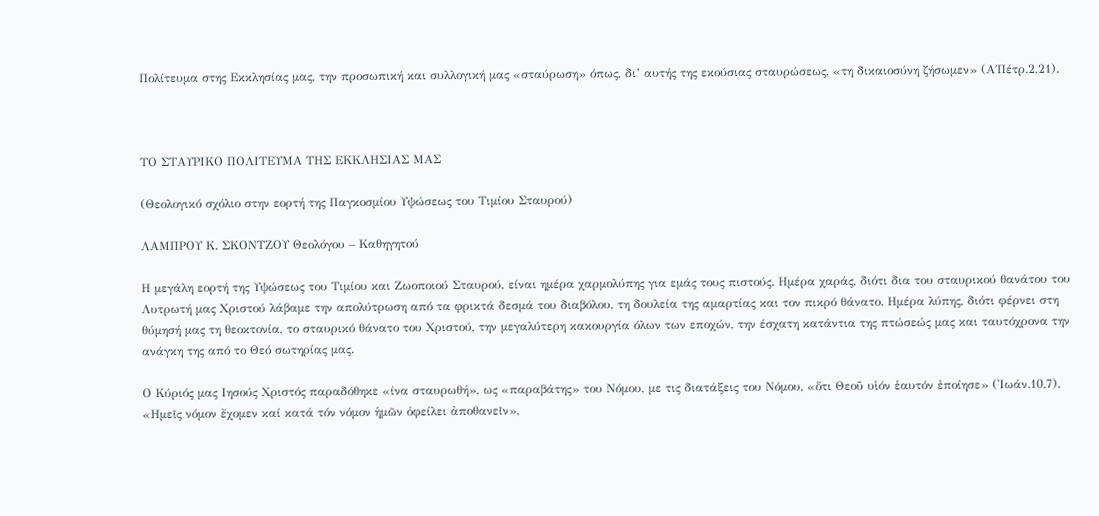Πολίτευμα στης Εκκλησίας μας, την προσωπική και συλλογική μας «σταύρωση» όπως, δι’ αυτής της εκούσιας σταυρώσεως, «τη δικαιοσύνη ζήσωμεν» (Α΄Πέτρ.2,21).



ΤΟ ΣΤΑΥΡΙΚΟ ΠΟΛΙΤΕΥΜΑ ΤΗΣ ΕΚΚΛΗΣΙΑΣ ΜΑΣ

(Θεολογικό σχόλιο στην εορτή της Παγκοσμίου Υψώσεως του Τιμίου Σταυρού)

ΛΑΜΠΡΟΥ Κ. ΣΚΟΝΤΖΟΥ Θεολόγου – Καθηγητού

Η μεγάλη εορτή της Υψώσεως του Τιμίου και Ζωοποιού Σταυρού, είναι ημέρα χαρμολύπης για εμάς τους πιστούς. Ημέρα χαράς, διότι δια του σταυρικού θανάτου του Λυτρωτή μας Χριστού λάβαμε την απολύτρωση από τα φρικτά δεσμά του διαβόλου, τη δουλεία της αμαρτίας και τον πικρό θάνατο. Ημέρα λύπης, διότι φέρνει στη θύμησή μας τη θεοκτονία, το σταυρικό θάνατο του Χριστού, την μεγαλύτερη κακουργία όλων των εποχών, την έσχατη κατάντια της πτώσεώς μας και ταυτόχρονα την ανάγκη της από το Θεό σωτηρίας μας.

Ο Κύριός μας Ιησούς Χριστός παραδόθηκε «ίνα σταυρωθή», ως «παραβάτης» του Νόμου, με τις διατάξεις του Νόμου, «ὅτι Θεοῦ υἱόν ἑαυτόν ἐποίησε» (Ἰωάν.10,7). «Ημεῖς νόμον ἔχομεν καί κατά τόν νόμον ἡμῶν ὀφείλει ἀποθανεῖν»,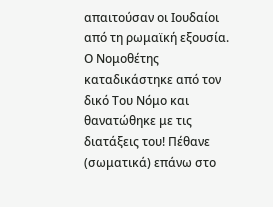απαιτούσαν οι Ιουδαίοι από τη ρωμαϊκή εξουσία. Ο Νομοθέτης καταδικάστηκε από τον δικό Του Νόμο και θανατώθηκε με τις διατάξεις του! Πέθανε (σωματικά) επάνω στο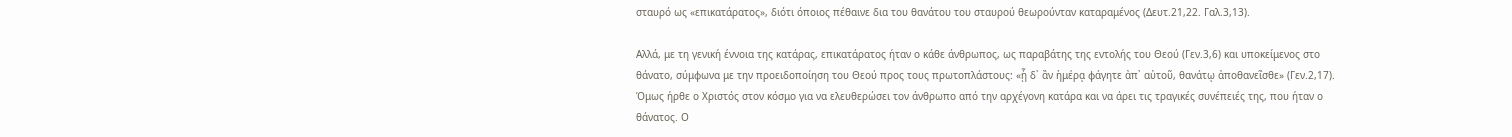σταυρό ως «επικατάρατος», διότι όποιος πέθαινε δια του θανάτου του σταυρού θεωρούνταν καταραμένος (Δευτ.21,22. Γαλ.3,13).

Αλλά, με τη γενική έννοια της κατάρας, επικατάρατος ήταν ο κάθε άνθρωπος, ως παραβάτης της εντολής του Θεού (Γεν.3,6) και υποκείμενος στο θάνατο, σύμφωνα με την προειδοποίηση του Θεού προς τους πρωτοπλάστους: «ᾗ δ᾿ ἂν ἡμέρᾳ φάγητε ἀπ᾿ αὐτοῦ, θανάτῳ ἀποθανεῖσθε» (Γεν.2,17). Όμως ήρθε ο Χριστός στον κόσμο για να ελευθερώσει τον άνθρωπο από την αρχέγονη κατάρα και να άρει τις τραγικές συνέπειές της, που ήταν ο θάνατος. Ο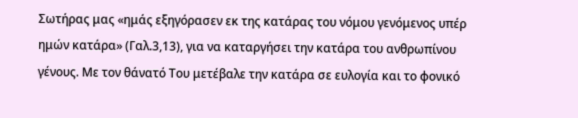Σωτήρας μας «ημάς εξηγόρασεν εκ της κατάρας του νόμου γενόμενος υπέρ ημών κατάρα» (Γαλ.3,13), για να καταργήσει την κατάρα του ανθρωπίνου γένους. Με τον θάνατό Του μετέβαλε την κατάρα σε ευλογία και το φονικό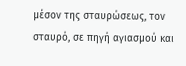μέσον της σταυρώσεως, τον σταυρό, σε πηγή αγιασμού και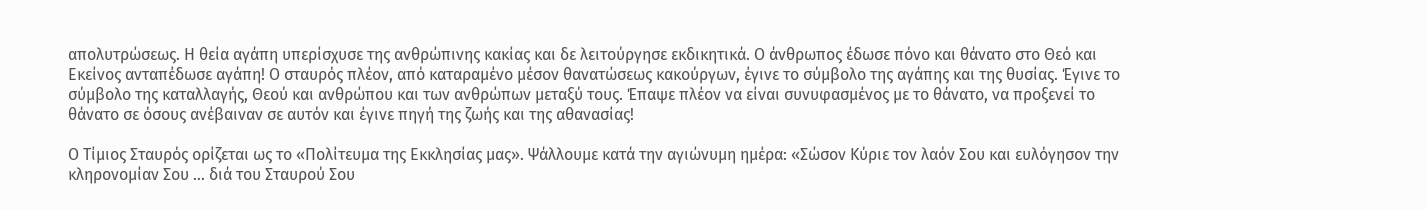απολυτρώσεως. Η θεία αγάπη υπερίσχυσε της ανθρώπινης κακίας και δε λειτούργησε εκδικητικά. Ο άνθρωπος έδωσε πόνο και θάνατο στο Θεό και Εκείνος ανταπέδωσε αγάπη! Ο σταυρός πλέον, από καταραμένο μέσον θανατώσεως κακούργων, έγινε το σύμβολο της αγάπης και της θυσίας. Έγινε το σύμβολο της καταλλαγής, Θεού και ανθρώπου και των ανθρώπων μεταξύ τους. Έπαψε πλέον να είναι συνυφασμένος με το θάνατο, να προξενεί το θάνατο σε όσους ανέβαιναν σε αυτόν και έγινε πηγή της ζωής και της αθανασίας!

Ο Τίμιος Σταυρός ορίζεται ως το «Πολίτευμα της Εκκλησίας μας». Ψάλλουμε κατά την αγιώνυμη ημέρα: «Σώσον Κύριε τον λαόν Σου και ευλόγησον την κληρονομίαν Σου … διά του Σταυρού Σου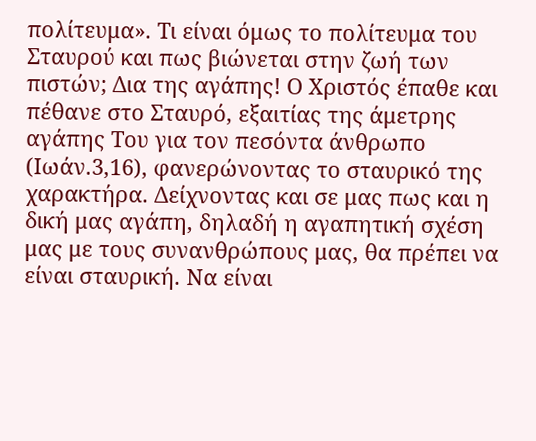πολίτευμα». Τι είναι όμως το πολίτευμα του Σταυρού και πως βιώνεται στην ζωή των πιστών; Δια της αγάπης! Ο Χριστός έπαθε και πέθανε στο Σταυρό, εξαιτίας της άμετρης αγάπης Του για τον πεσόντα άνθρωπο (Ιωάν.3,16), φανερώνοντας το σταυρικό της χαρακτήρα. Δείχνοντας και σε μας πως και η δική μας αγάπη, δηλαδή η αγαπητική σχέση μας με τους συνανθρώπους μας, θα πρέπει να είναι σταυρική. Να είναι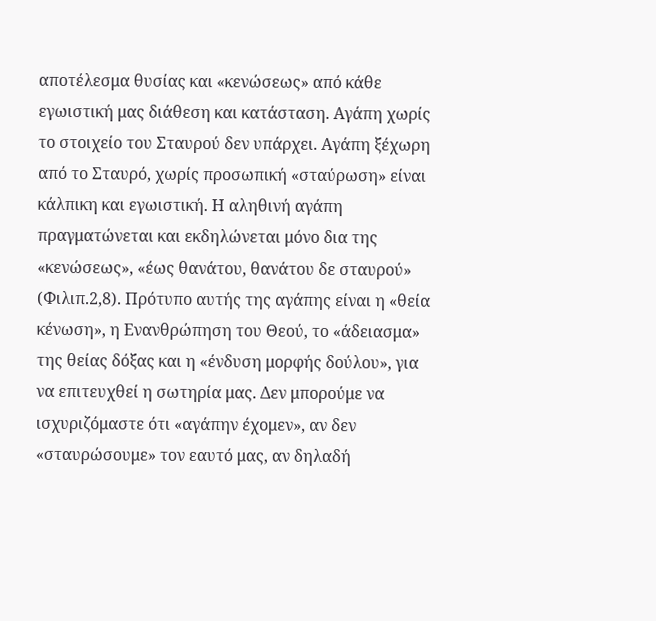αποτέλεσμα θυσίας και «κενώσεως» από κάθε εγωιστική μας διάθεση και κατάσταση. Αγάπη χωρίς το στοιχείο του Σταυρού δεν υπάρχει. Αγάπη ξέχωρη από το Σταυρό, χωρίς προσωπική «σταύρωση» είναι κάλπικη και εγωιστική. Η αληθινή αγάπη πραγματώνεται και εκδηλώνεται μόνο δια της «κενώσεως», «έως θανάτου, θανάτου δε σταυρού» (Φιλιπ.2,8). Πρότυπο αυτής της αγάπης είναι η «θεία κένωση», η Ενανθρώπηση του Θεού, το «άδειασμα» της θείας δόξας και η «ένδυση μορφής δούλου», για να επιτευχθεί η σωτηρία μας. Δεν μπορούμε να ισχυριζόμαστε ότι «αγάπην έχομεν», αν δεν «σταυρώσουμε» τον εαυτό μας, αν δηλαδή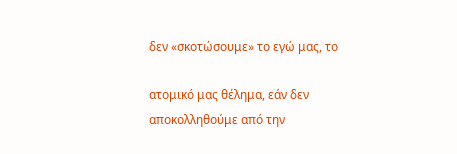δεν «σκοτώσουμε» το εγώ μας, το

ατομικό μας θέλημα, εάν δεν αποκολληθούμε από την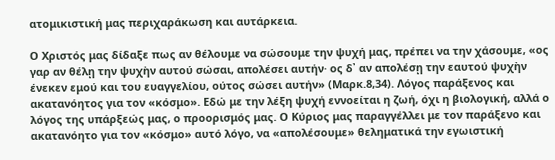ατομικιστική μας περιχαράκωση και αυτάρκεια.

Ο Χριστός μας δίδαξε πως αν θέλουμε να σώσουμε την ψυχή μας, πρέπει να την χάσουμε, «ος γαρ αν θέλῃ την ψυχὴν αυτού σώσαι, απολέσει αυτήν· ος δ᾿ αν απολέσῃ την εαυτού ψυχὴν ένεκεν εμού και του ευαγγελίου, ούτος σώσει αυτήν» (Μαρκ.8,34). Λόγος παράξενος και ακατανόητος για τον «κόσμο». Εδώ με την λέξη ψυχή εννοείται η ζωή, όχι η βιολογική, αλλά ο λόγος της υπάρξεώς μας, ο προορισμός μας. Ο Κύριος μας παραγγέλλει με τον παράξενο και ακατανόητο για τον «κόσμο» αυτό λόγο, να «απολέσουμε» θεληματικά την εγωιστική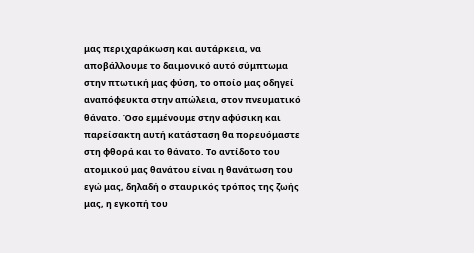μας περιχαράκωση και αυτάρκεια, να αποβάλλουμε το δαιμονικό αυτό σύμπτωμα στην πτωτική μας φύση, το οποίο μας οδηγεί αναπόφευκτα στην απώλεια, στον πνευματικό θάνατο. Όσο εμμένουμε στην αφύσικη και παρείσακτη αυτή κατάσταση θα πορευόμαστε στη φθορά και το θάνατο. Το αντίδοτο του ατομικού μας θανάτου είναι η θανάτωση του εγώ μας, δηλαδή ο σταυρικός τρόπος της ζωής μας, η εγκοπή του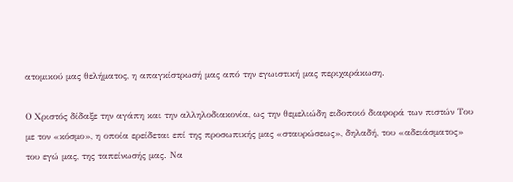ατομικού μας θελήματος, η απαγκίστρωσή μας από την εγωιστική μας περιχαράκωση.

Ο Χριστός δίδαξε την αγάπη και την αλληλοδιακονία, ως την θεμελιώδη ειδοποιό διαφορά των πιστών Του με τον «κόσμο», η οποία ερείδεται επί της προσωπικής μας «σταυρώσεως», δηλαδή, του «αδειάσματος» του εγώ μας, της ταπείνωσής μας. Να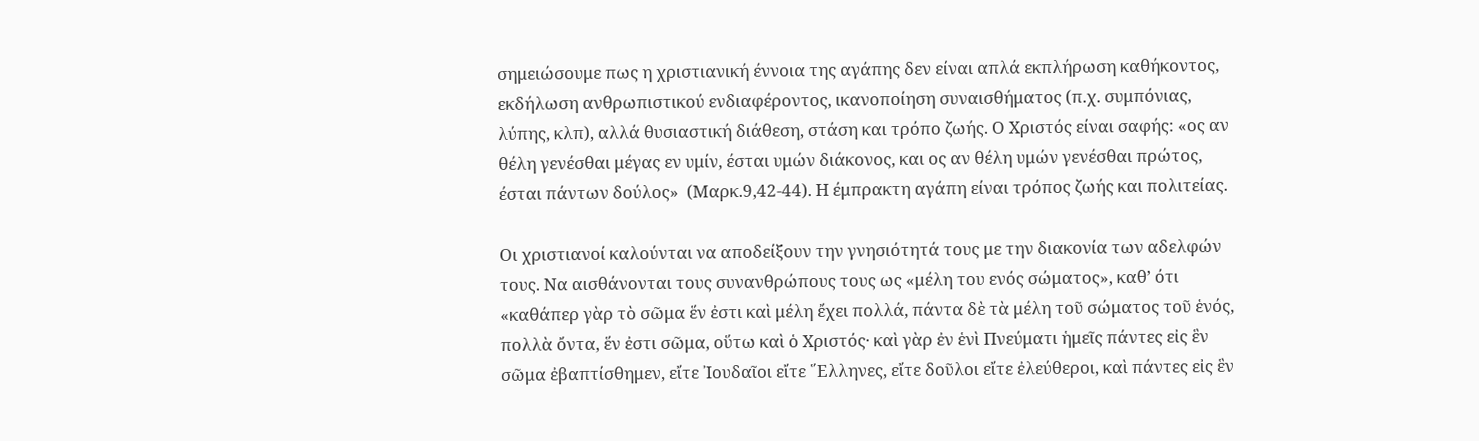σημειώσουμε πως η χριστιανική έννοια της αγάπης δεν είναι απλά εκπλήρωση καθήκοντος, εκδήλωση ανθρωπιστικού ενδιαφέροντος, ικανοποίηση συναισθήματος (π.χ. συμπόνιας, λύπης, κλπ), αλλά θυσιαστική διάθεση, στάση και τρόπο ζωής. Ο Χριστός είναι σαφής: «ος αν θέλη γενέσθαι μέγας εν υμίν, έσται υμών διάκονος, και ος αν θέλη υμών γενέσθαι πρώτος, έσται πάντων δούλος»  (Μαρκ.9,42-44). Η έμπρακτη αγάπη είναι τρόπος ζωής και πολιτείας.

Οι χριστιανοί καλούνται να αποδείξουν την γνησιότητά τους με την διακονία των αδελφών τους. Να αισθάνονται τους συνανθρώπους τους ως «μέλη του ενός σώματος», καθ’ ότι «καθάπερ γὰρ τὸ σῶμα ἕν ἐστι καὶ μέλη ἔχει πολλά, πάντα δὲ τὰ μέλη τοῦ σώματος τοῦ ἑνός, πολλὰ ὄντα, ἕν ἐστι σῶμα, οὕτω καὶ ὁ Χριστός· καὶ γὰρ ἐν ἑνὶ Πνεύματι ἡμεῖς πάντες εἰς ἓν σῶμα ἐβαπτίσθημεν, εἴτε ᾿Ιουδαῖοι εἴτε ῞Ελληνες, εἴτε δοῦλοι εἴτε ἐλεύθεροι, καὶ πάντες εἰς ἓν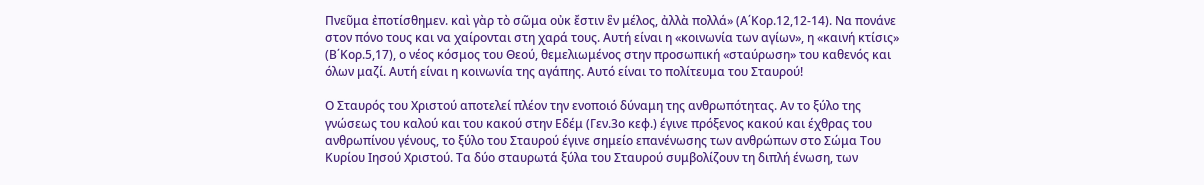Πνεῦμα ἐποτίσθημεν. καὶ γὰρ τὸ σῶμα οὐκ ἔστιν ἓν μέλος, ἀλλὰ πολλά» (Α΄Κορ.12,12-14). Να πονάνε στον πόνο τους και να χαίρονται στη χαρά τους. Αυτή είναι η «κοινωνία των αγίων», η «καινή κτίσις» (Β΄Κορ.5,17), ο νέος κόσμος του Θεού, θεμελιωμένος στην προσωπική «σταύρωση» του καθενός και όλων μαζί. Αυτή είναι η κοινωνία της αγάπης. Αυτό είναι το πολίτευμα του Σταυρού!

Ο Σταυρός του Χριστού αποτελεί πλέον την ενοποιό δύναμη της ανθρωπότητας. Αν το ξύλο της γνώσεως του καλού και του κακού στην Εδέμ (Γεν.3ο κεφ.) έγινε πρόξενος κακού και έχθρας του ανθρωπίνου γένους, το ξύλο του Σταυρού έγινε σημείο επανένωσης των ανθρώπων στο Σώμα Του Κυρίου Ιησού Χριστού. Τα δύο σταυρωτά ξύλα του Σταυρού συμβολίζουν τη διπλή ένωση, των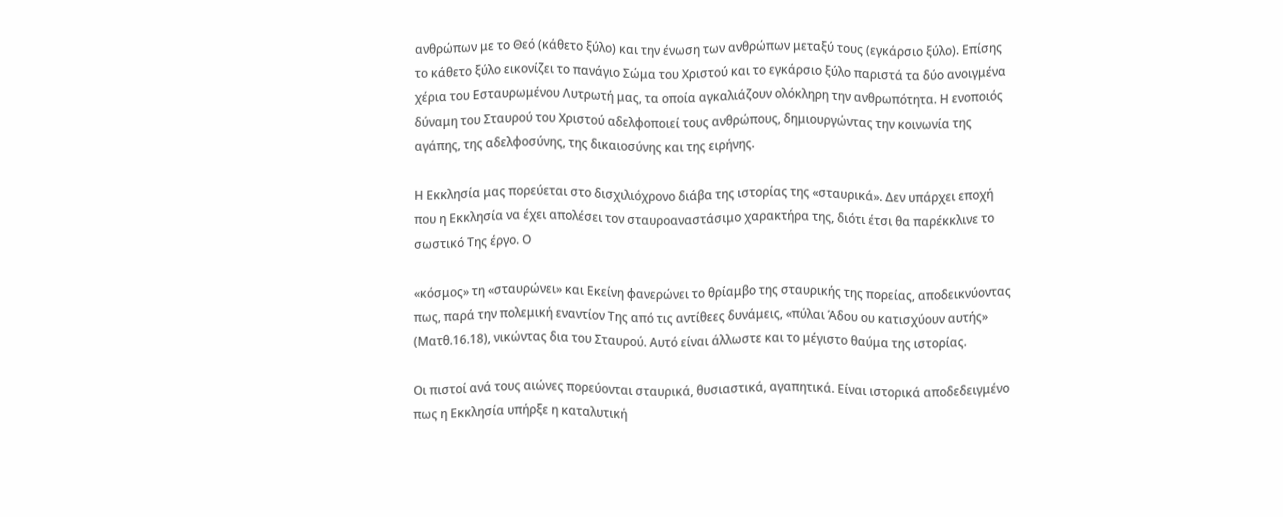ανθρώπων με το Θεό (κάθετο ξύλο) και την ένωση των ανθρώπων μεταξύ τους (εγκάρσιο ξύλο). Επίσης το κάθετο ξύλο εικονίζει το πανάγιο Σώμα του Χριστού και το εγκάρσιο ξύλο παριστά τα δύο ανοιγμένα χέρια του Εσταυρωμένου Λυτρωτή μας, τα οποία αγκαλιάζουν ολόκληρη την ανθρωπότητα. Η ενοποιός δύναμη του Σταυρού του Χριστού αδελφοποιεί τους ανθρώπους, δημιουργώντας την κοινωνία της αγάπης, της αδελφοσύνης, της δικαιοσύνης και της ειρήνης.

Η Εκκλησία μας πορεύεται στο δισχιλιόχρονο διάβα της ιστορίας της «σταυρικά». Δεν υπάρχει εποχή που η Εκκλησία να έχει απολέσει τον σταυροαναστάσιμο χαρακτήρα της, διότι έτσι θα παρέκκλινε το σωστικό Της έργο. Ο

«κόσμος» τη «σταυρώνει» και Εκείνη φανερώνει το θρίαμβο της σταυρικής της πορείας, αποδεικνύοντας πως, παρά την πολεμική εναντίον Της από τις αντίθεες δυνάμεις, «πύλαι Άδου ου κατισχύουν αυτής» (Ματθ.16.18), νικώντας δια του Σταυρού. Αυτό είναι άλλωστε και το μέγιστο θαύμα της ιστορίας.

Οι πιστοί ανά τους αιώνες πορεύονται σταυρικά, θυσιαστικά, αγαπητικά. Είναι ιστορικά αποδεδειγμένο πως η Εκκλησία υπήρξε η καταλυτική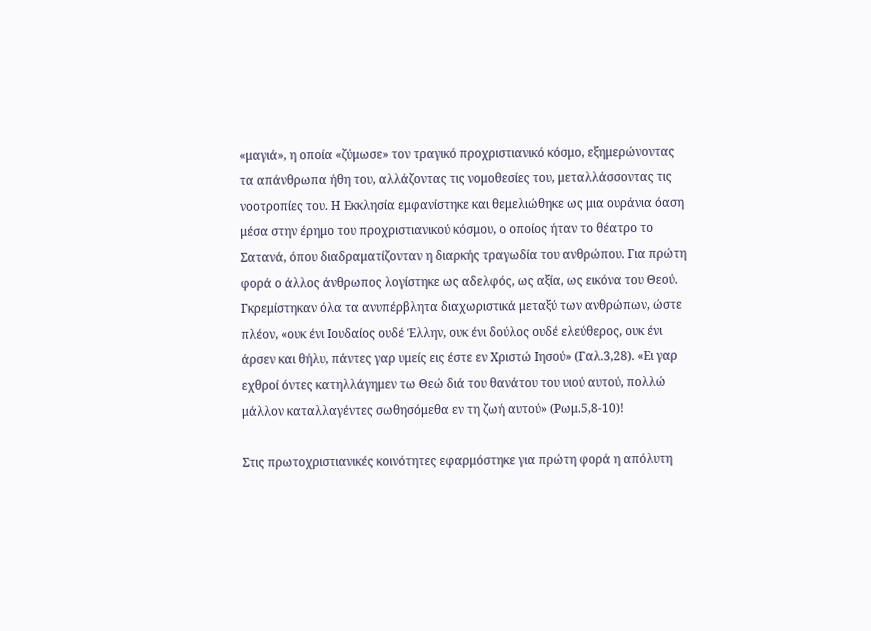«μαγιά», η οποία «ζύμωσε» τον τραγικό προχριστιανικό κόσμο, εξημερώνοντας τα απάνθρωπα ήθη του, αλλάζοντας τις νομοθεσίες του, μεταλλάσσοντας τις νοοτροπίες του. Η Εκκλησία εμφανίστηκε και θεμελιώθηκε ως μια ουράνια όαση μέσα στην έρημο του προχριστιανικού κόσμου, ο οποίος ήταν το θέατρο το Σατανά, όπου διαδραματίζονταν η διαρκής τραγωδία του ανθρώπου. Για πρώτη φορά ο άλλος άνθρωπος λογίστηκε ως αδελφός, ως αξία, ως εικόνα του Θεού. Γκρεμίστηκαν όλα τα ανυπέρβλητα διαχωριστικά μεταξύ των ανθρώπων, ώστε πλέον, «ουκ ένι Ιουδαίος ουδέ Έλλην, ουκ ένι δούλος ουδέ ελεύθερος, ουκ ένι άρσεν και θήλυ, πάντες γαρ υμείς εις έστε εν Χριστώ Ιησού» (Γαλ.3,28). «Ει γαρ εχθροί όντες κατηλλάγημεν τω Θεώ διά του θανάτου του υιού αυτού, πολλώ μάλλον καταλλαγέντες σωθησόμεθα εν τη ζωή αυτού» (Ρωμ.5,8-10)!

Στις πρωτοχριστιανικές κοινότητες εφαρμόστηκε για πρώτη φορά η απόλυτη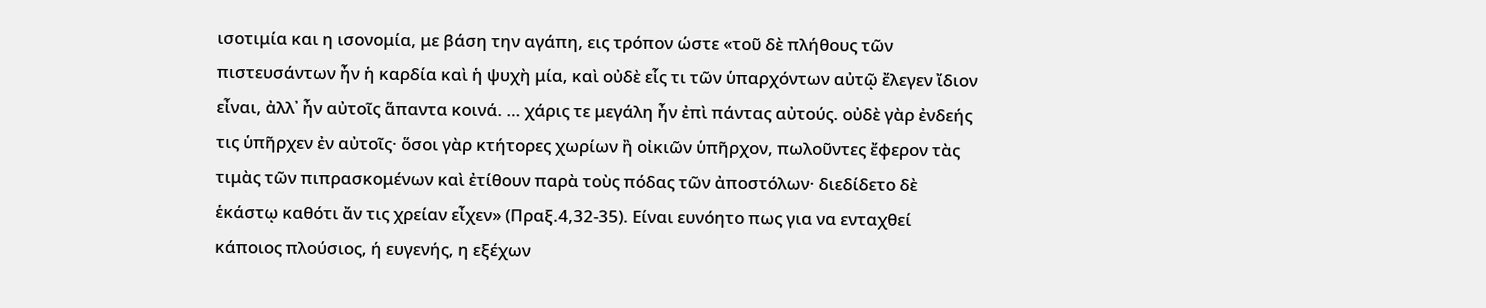ισοτιμία και η ισονομία, με βάση την αγάπη, εις τρόπον ώστε «τοῦ δὲ πλήθους τῶν πιστευσάντων ἦν ἡ καρδία καὶ ἡ ψυχὴ μία, καὶ οὐδὲ εἷς τι τῶν ὑπαρχόντων αὐτῷ ἔλεγεν ἴδιον εἶναι, ἀλλ᾿ ἦν αὐτοῖς ἅπαντα κοινά. … χάρις τε μεγάλη ἦν ἐπὶ πάντας αὐτούς. οὐδὲ γὰρ ἐνδεής τις ὑπῆρχεν ἐν αὐτοῖς· ὅσοι γὰρ κτήτορες χωρίων ἢ οἰκιῶν ὑπῆρχον, πωλοῦντες ἔφερον τὰς τιμὰς τῶν πιπρασκομένων καὶ ἐτίθουν παρὰ τοὺς πόδας τῶν ἀποστόλων· διεδίδετο δὲ ἑκάστῳ καθότι ἄν τις χρείαν εἶχεν» (Πραξ.4,32-35). Είναι ευνόητο πως για να ενταχθεί κάποιος πλούσιος, ή ευγενής, η εξέχων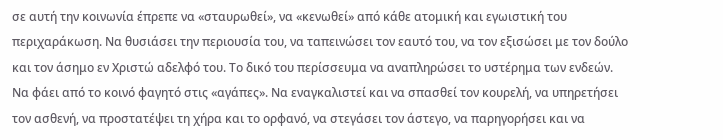σε αυτή την κοινωνία έπρεπε να «σταυρωθεί», να «κενωθεί» από κάθε ατομική και εγωιστική του περιχαράκωση. Να θυσιάσει την περιουσία του, να ταπεινώσει τον εαυτό του, να τον εξισώσει με τον δούλο και τον άσημο εν Χριστώ αδελφό του. Το δικό του περίσσευμα να αναπληρώσει το υστέρημα των ενδεών. Να φάει από το κοινό φαγητό στις «αγάπες». Να εναγκαλιστεί και να σπασθεί τον κουρελή, να υπηρετήσει τον ασθενή, να προστατέψει τη χήρα και το ορφανό, να στεγάσει τον άστεγο, να παρηγορήσει και να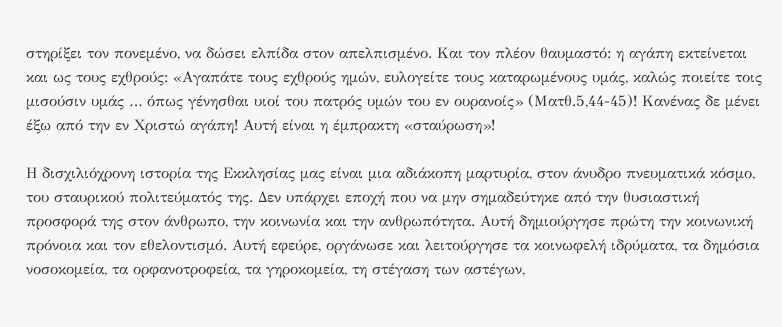στηρίξει τον πονεμένο, να δώσει ελπίδα στον απελπισμένο. Και τον πλέον θαυμαστό: η αγάπη εκτείνεται και ως τους εχθρούς: «Αγαπάτε τους εχθρούς ημών, ευλογείτε τους καταρωμένους υμάς, καλώς ποιείτε τοις μισούσιν υμάς … όπως γένησθαι υιοί του πατρός υμών του εν ουρανοίς» (Ματθ.5,44-45)! Κανένας δε μένει έξω από την εν Χριστώ αγάπη! Αυτή είναι η έμπρακτη «σταύρωση»!

Η δισχιλιόχρονη ιστορία της Εκκλησίας μας είναι μια αδιάκοπη μαρτυρία, στον άνυδρο πνευματικά κόσμο, του σταυρικού πολιτεύματός της. Δεν υπάρχει εποχή που να μην σημαδεύτηκε από την θυσιαστική προσφορά της στον άνθρωπο, την κοινωνία και την ανθρωπότητα. Αυτή δημιούργησε πρώτη την κοινωνική πρόνοια και τον εθελοντισμό. Αυτή εφεύρε, οργάνωσε και λειτούργησε τα κοινωφελή ιδρύματα, τα δημόσια νοσοκομεία, τα ορφανοτροφεία, τα γηροκομεία, τη στέγαση των αστέγων,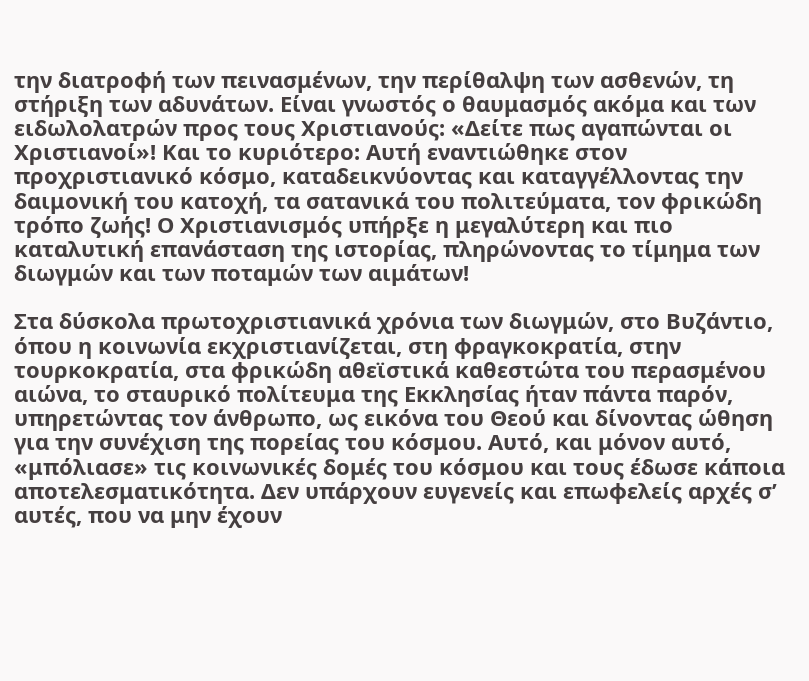την διατροφή των πεινασμένων, την περίθαλψη των ασθενών, τη στήριξη των αδυνάτων. Είναι γνωστός ο θαυμασμός ακόμα και των ειδωλολατρών προς τους Χριστιανούς: «Δείτε πως αγαπώνται οι Χριστιανοί»! Και το κυριότερο: Αυτή εναντιώθηκε στον προχριστιανικό κόσμο, καταδεικνύοντας και καταγγέλλοντας την δαιμονική του κατοχή, τα σατανικά του πολιτεύματα, τον φρικώδη τρόπο ζωής! Ο Χριστιανισμός υπήρξε η μεγαλύτερη και πιο καταλυτική επανάσταση της ιστορίας, πληρώνοντας το τίμημα των διωγμών και των ποταμών των αιμάτων!

Στα δύσκολα πρωτοχριστιανικά χρόνια των διωγμών, στο Βυζάντιο, όπου η κοινωνία εκχριστιανίζεται, στη φραγκοκρατία, στην τουρκοκρατία, στα φρικώδη αθεϊστικά καθεστώτα του περασμένου αιώνα, το σταυρικό πολίτευμα της Εκκλησίας ήταν πάντα παρόν, υπηρετώντας τον άνθρωπο, ως εικόνα του Θεού και δίνοντας ώθηση για την συνέχιση της πορείας του κόσμου. Αυτό, και μόνον αυτό, «μπόλιασε» τις κοινωνικές δομές του κόσμου και τους έδωσε κάποια αποτελεσματικότητα. Δεν υπάρχουν ευγενείς και επωφελείς αρχές σ’ αυτές, που να μην έχουν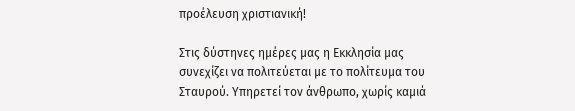προέλευση χριστιανική!

Στις δύστηνες ημέρες μας η Εκκλησία μας συνεχίζει να πολιτεύεται με το πολίτευμα του Σταυρού. Υπηρετεί τον άνθρωπο, χωρίς καμιά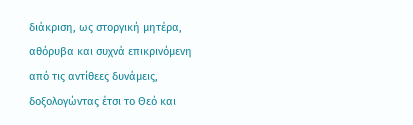διάκριση, ως στοργική μητέρα, αθόρυβα και συχνά επικρινόμενη από τις αντίθεες δυνάμεις, δοξολογώντας έτσι το Θεό και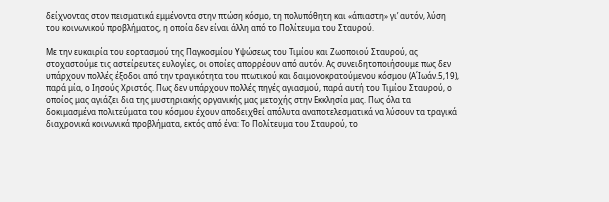δείχνοντας στον πεισματικά εμμένοντα στην πτώση κόσμο, τη πολυπόθητη και «άπιαστη» γι’ αυτόν, λύση του κοινωνικού προβλήματος, η οποία δεν είναι άλλη από το Πολίτευμα του Σταυρού.

Με την ευκαιρία του εορτασμού της Παγκοσμίου Υψώσεως του Τιμίου και Ζωοποιού Σταυρού, ας στοχαστούμε τις αστείρευτες ευλογίες, οι οποίες απορρέουν από αυτόν. Ας συνειδητοποιήσουμε πως δεν υπάρχουν πολλές έξοδοι από την τραγικότητα του πτωτικού και δαιμονοκρατούμενου κόσμου (Α΄Ιωάν.5,19), παρά μία, ο Ιησούς Χριστός. Πως δεν υπάρχουν πολλές πηγές αγιασμού, παρά αυτή του Τιμίου Σταυρού, ο οποίος μας αγιάζει δια της μυστηριακής οργανικής μας μετοχής στην Εκκλησία μας. Πως όλα τα δοκιμασμένα πολιτεύματα του κόσμου έχουν αποδειχθεί απόλυτα αναποτελεσματικά να λύσουν τα τραγικά διαχρονικά κοινωνικά προβλήματα, εκτός από ένα: Το Πολίτευμα του Σταυρού, το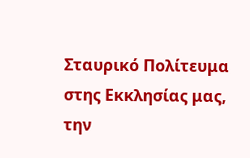Σταυρικό Πολίτευμα στης Εκκλησίας μας, την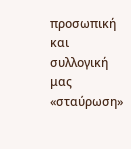προσωπική και συλλογική μας «σταύρωση»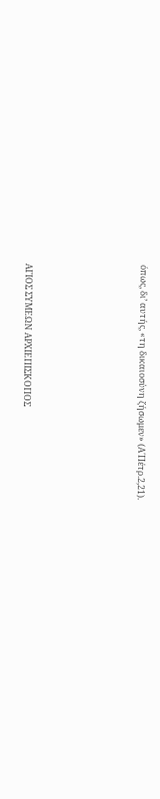όπως, δι’ αυτής, «τη δικαιοσύνη ζήσωμεν» (Α΄Πέτρ.2,21).





ΑΓΙΟΣ ΣΥΜΕΩΝ ΑΡΧΙΕΠΙΣΚΟΠΟΣ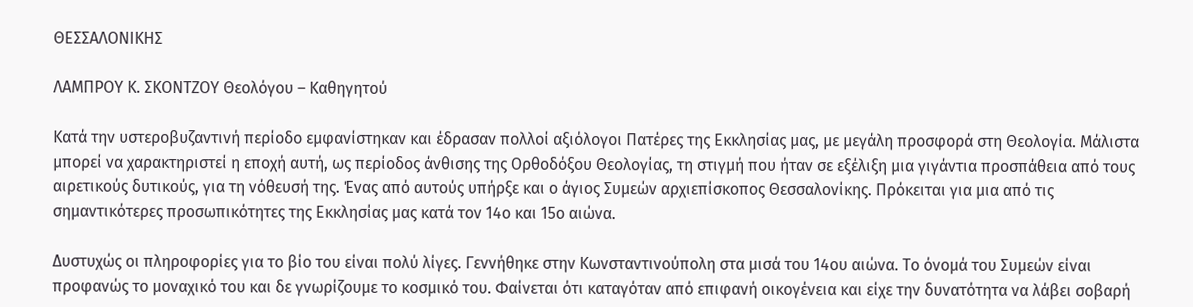ΘΕΣΣΑΛΟΝΙΚΗΣ

ΛΑΜΠΡΟΥ Κ. ΣΚΟΝΤΖΟΥ Θεολόγου – Καθηγητού

Κατά την υστεροβυζαντινή περίοδο εμφανίστηκαν και έδρασαν πολλοί αξιόλογοι Πατέρες της Εκκλησίας μας, με μεγάλη προσφορά στη Θεολογία. Μάλιστα μπορεί να χαρακτηριστεί η εποχή αυτή, ως περίοδος άνθισης της Ορθοδόξου Θεολογίας, τη στιγμή που ήταν σε εξέλιξη μια γιγάντια προσπάθεια από τους αιρετικούς δυτικούς, για τη νόθευσή της. Ένας από αυτούς υπήρξε και ο άγιος Συμεών αρχιεπίσκοπος Θεσσαλονίκης. Πρόκειται για μια από τις σημαντικότερες προσωπικότητες της Εκκλησίας μας κατά τον 14ο και 15ο αιώνα.

Δυστυχώς οι πληροφορίες για το βίο του είναι πολύ λίγες. Γεννήθηκε στην Κωνσταντινούπολη στα μισά του 14ου αιώνα. Το όνομά του Συμεών είναι προφανώς το μοναχικό του και δε γνωρίζουμε το κοσμικό του. Φαίνεται ότι καταγόταν από επιφανή οικογένεια και είχε την δυνατότητα να λάβει σοβαρή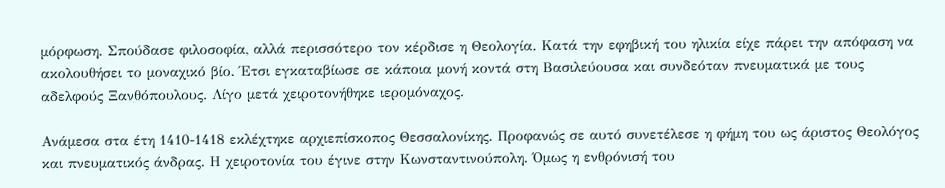μόρφωση. Σπούδασε φιλοσοφία, αλλά περισσότερο τον κέρδισε η Θεολογία. Κατά την εφηβική του ηλικία είχε πάρει την απόφαση να ακολουθήσει το μοναχικό βίο. Έτσι εγκαταβίωσε σε κάποια μονή κοντά στη Βασιλεύουσα και συνδεόταν πνευματικά με τους αδελφούς Ξανθόπουλους. Λίγο μετά χειροτονήθηκε ιερομόναχος.

Ανάμεσα στα έτη 1410-1418 εκλέχτηκε αρχιεπίσκοπος Θεσσαλονίκης. Προφανώς σε αυτό συνετέλεσε η φήμη του ως άριστος Θεολόγος και πνευματικός άνδρας. Η χειροτονία του έγινε στην Κωνσταντινούπολη. Όμως η ενθρόνισή του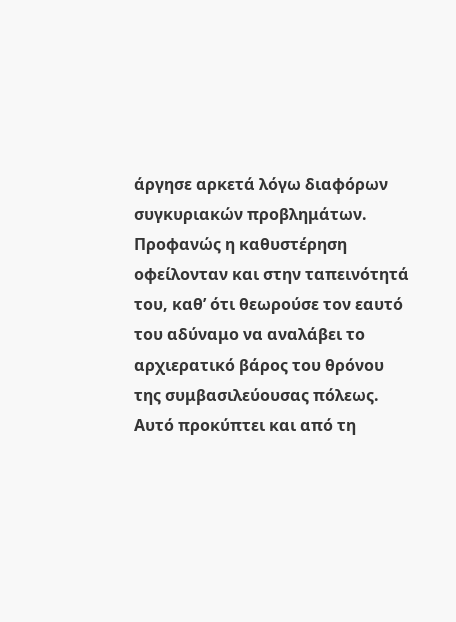άργησε αρκετά λόγω διαφόρων συγκυριακών προβλημάτων. Προφανώς η καθυστέρηση οφείλονταν και στην ταπεινότητά του, καθ’ ότι θεωρούσε τον εαυτό του αδύναμο να αναλάβει το αρχιερατικό βάρος του θρόνου της συμβασιλεύουσας πόλεως. Αυτό προκύπτει και από τη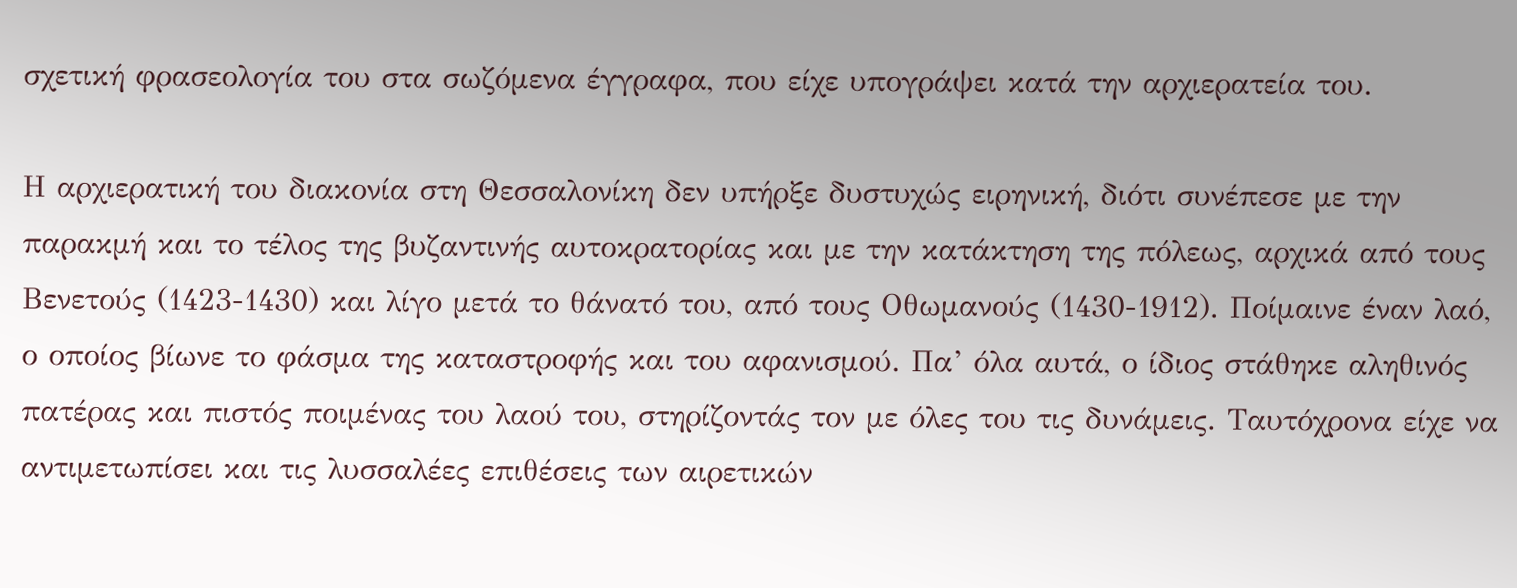σχετική φρασεολογία του στα σωζόμενα έγγραφα, που είχε υπογράψει κατά την αρχιερατεία του.

Η αρχιερατική του διακονία στη Θεσσαλονίκη δεν υπήρξε δυστυχώς ειρηνική, διότι συνέπεσε με την παρακμή και το τέλος της βυζαντινής αυτοκρατορίας και με την κατάκτηση της πόλεως, αρχικά από τους Βενετούς (1423-1430) και λίγο μετά το θάνατό του, από τους Οθωμανούς (1430-1912). Ποίμαινε έναν λαό, ο οποίος βίωνε το φάσμα της καταστροφής και του αφανισμού. Πα’ όλα αυτά, ο ίδιος στάθηκε αληθινός πατέρας και πιστός ποιμένας του λαού του, στηρίζοντάς τον με όλες του τις δυνάμεις. Ταυτόχρονα είχε να αντιμετωπίσει και τις λυσσαλέες επιθέσεις των αιρετικών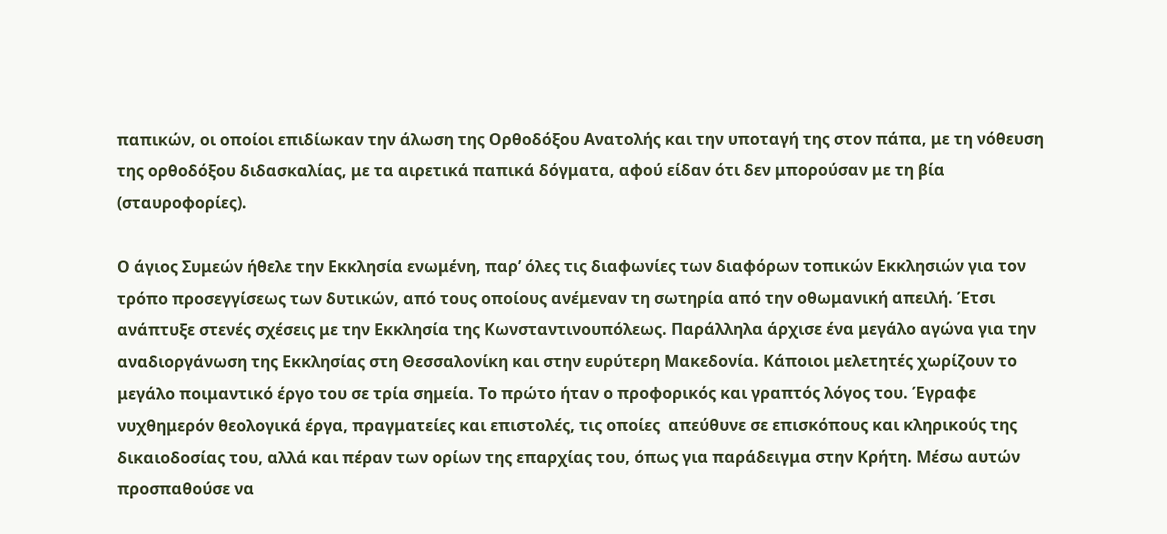παπικών, οι οποίοι επιδίωκαν την άλωση της Ορθοδόξου Ανατολής και την υποταγή της στον πάπα, με τη νόθευση της ορθοδόξου διδασκαλίας, με τα αιρετικά παπικά δόγματα, αφού είδαν ότι δεν μπορούσαν με τη βία (σταυροφορίες).

Ο άγιος Συμεών ήθελε την Εκκλησία ενωμένη, παρ’ όλες τις διαφωνίες των διαφόρων τοπικών Εκκλησιών για τον τρόπο προσεγγίσεως των δυτικών, από τους οποίους ανέμεναν τη σωτηρία από την οθωμανική απειλή. Έτσι ανάπτυξε στενές σχέσεις με την Εκκλησία της Κωνσταντινουπόλεως. Παράλληλα άρχισε ένα μεγάλο αγώνα για την αναδιοργάνωση της Εκκλησίας στη Θεσσαλονίκη και στην ευρύτερη Μακεδονία. Κάποιοι μελετητές χωρίζουν το μεγάλο ποιμαντικό έργο του σε τρία σημεία. Το πρώτο ήταν ο προφορικός και γραπτός λόγος του. Έγραφε νυχθημερόν θεολογικά έργα, πραγματείες και επιστολές, τις οποίες  απεύθυνε σε επισκόπους και κληρικούς της δικαιοδοσίας του, αλλά και πέραν των ορίων της επαρχίας του, όπως για παράδειγμα στην Κρήτη. Μέσω αυτών προσπαθούσε να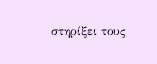στηρίξει τους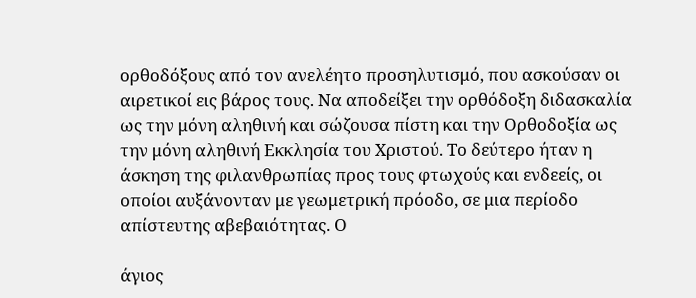ορθοδόξους από τον ανελέητο προσηλυτισμό, που ασκούσαν οι αιρετικοί εις βάρος τους. Να αποδείξει την ορθόδοξη διδασκαλία ως την μόνη αληθινή και σώζουσα πίστη και την Ορθοδοξία ως την μόνη αληθινή Εκκλησία του Χριστού. Το δεύτερο ήταν η άσκηση της φιλανθρωπίας προς τους φτωχούς και ενδεείς, οι οποίοι αυξάνονταν με γεωμετρική πρόοδο, σε μια περίοδο απίστευτης αβεβαιότητας. Ο

άγιος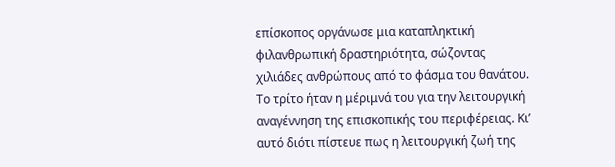επίσκοπος οργάνωσε μια καταπληκτική φιλανθρωπική δραστηριότητα, σώζοντας χιλιάδες ανθρώπους από το φάσμα του θανάτου. Το τρίτο ήταν η μέριμνά του για την λειτουργική αναγέννηση της επισκοπικής του περιφέρειας. Κι’ αυτό διότι πίστευε πως η λειτουργική ζωή της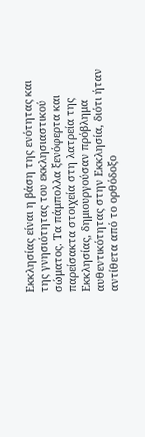Εκκλησίας είναι η βάση της ενότητας και της γνησιότητας του εκκλησιαστικού σώματος. Τα πάμπολλα ξενόφερτα και παρείσακτα στοιχεία στη λατρεία της Εκκλησίας, δημιουργούσαν πρόβλημα αυθεντικότητας στην Εκκλησία, διότι ήταν αντίθετα από το ορθόδοξο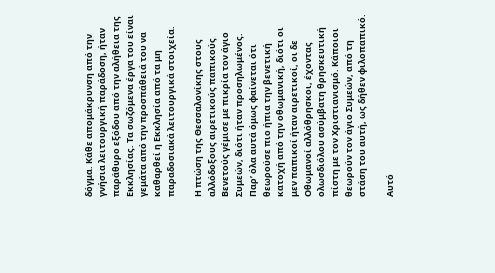δόγμα. Κάθε απομάκρυνση από την γνήσια λειτουργική παράδοση, ήταν παράθυρο εξόδου από την αλήθεια της Εκκλησίας. Τα σωζόμενα έργα του είναι γεμάτα από την προσπάθειά του να καθαρθεί η Εκκλησία από τα μη παραδοσιακά λειτουργικά στοιχεία.

Η πτώση της Θεσσαλονίκης στους αλλόδοξους αιρετικούς παπικούς Βενετούς γέμισε με πικρία τον άγιο Συμεών, διότι ήταν προσηλωμένος. Παρ’ όλα αυτά όμως φαίνεται ότι θεωρούσε πιο ήπια την βενετική κατοχή από την οθωμανική, διότι οι μεν παπικοί ήταν αιρετικοί, οι δε Οθωμανοί αλλόθρησκοι, έχοντας ολωσδιόλου ασύμβατη θρησκευτική πίστη με τον Χριστιανισμό. Κάποιοι θεωρούν τον άγιο Συμεών, από τη στάση του αυτή, ως δήθεν φιλοπαπικό.

Αυτό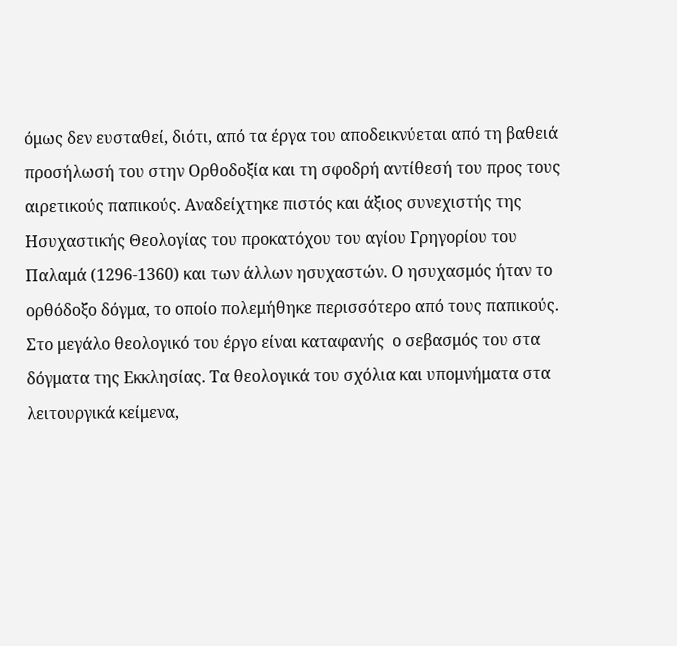όμως δεν ευσταθεί, διότι, από τα έργα του αποδεικνύεται από τη βαθειά προσήλωσή του στην Ορθοδοξία και τη σφοδρή αντίθεσή του προς τους αιρετικούς παπικούς. Αναδείχτηκε πιστός και άξιος συνεχιστής της Ησυχαστικής Θεολογίας του προκατόχου του αγίου Γρηγορίου του Παλαμά (1296-1360) και των άλλων ησυχαστών. Ο ησυχασμός ήταν το ορθόδοξο δόγμα, το οποίο πολεμήθηκε περισσότερο από τους παπικούς. Στο μεγάλο θεολογικό του έργο είναι καταφανής  ο σεβασμός του στα δόγματα της Εκκλησίας. Τα θεολογικά του σχόλια και υπομνήματα στα λειτουργικά κείμενα,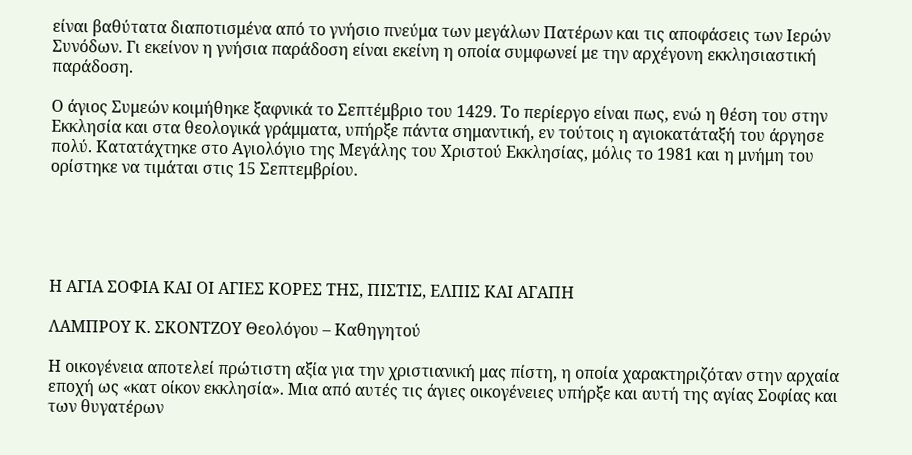είναι βαθύτατα διαποτισμένα από το γνήσιο πνεύμα των μεγάλων Πατέρων και τις αποφάσεις των Ιερών Συνόδων. Γι εκείνον η γνήσια παράδοση είναι εκείνη η οποία συμφωνεί με την αρχέγονη εκκλησιαστική παράδοση.

Ο άγιος Συμεών κοιμήθηκε ξαφνικά το Σεπτέμβριο του 1429. Το περίεργο είναι πως, ενώ η θέση του στην Εκκλησία και στα θεολογικά γράμματα, υπήρξε πάντα σημαντική, εν τούτοις η αγιοκατάταξή του άργησε πολύ. Κατατάχτηκε στο Αγιολόγιο της Μεγάλης του Χριστού Εκκλησίας, μόλις το 1981 και η μνήμη του ορίστηκε να τιμάται στις 15 Σεπτεμβρίου.





Η ΑΓΙΑ ΣΟΦΙΑ ΚΑΙ ΟΙ ΑΓΙΕΣ ΚΟΡΕΣ ΤΗΣ, ΠΙΣΤΙΣ, ΕΛΠΙΣ ΚΑΙ ΑΓΑΠΗ

ΛΑΜΠΡΟΥ Κ. ΣΚΟΝΤΖΟΥ Θεολόγου – Καθηγητού

Η οικογένεια αποτελεί πρώτιστη αξία για την χριστιανική μας πίστη, η οποία χαρακτηριζόταν στην αρχαία εποχή ως «κατ οίκον εκκλησία». Μια από αυτές τις άγιες οικογένειες υπήρξε και αυτή της αγίας Σοφίας και των θυγατέρων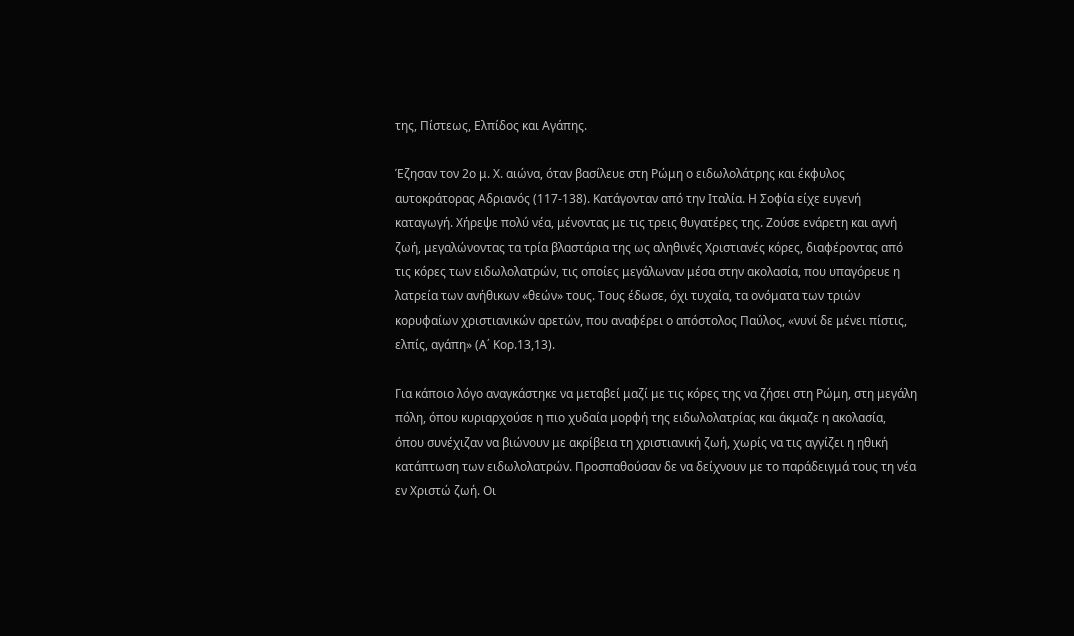της, Πίστεως, Ελπίδος και Αγάπης.

Έζησαν τον 2ο μ. Χ. αιώνα, όταν βασίλευε στη Ρώμη ο ειδωλολάτρης και έκφυλος αυτοκράτορας Αδριανός (117-138). Κατάγονταν από την Ιταλία. Η Σοφία είχε ευγενή καταγωγή. Χήρεψε πολύ νέα, μένοντας με τις τρεις θυγατέρες της. Ζούσε ενάρετη και αγνή ζωή, μεγαλώνοντας τα τρία βλαστάρια της ως αληθινές Χριστιανές κόρες, διαφέροντας από τις κόρες των ειδωλολατρών, τις οποίες μεγάλωναν μέσα στην ακολασία, που υπαγόρευε η λατρεία των ανήθικων «θεών» τους. Τους έδωσε, όχι τυχαία, τα ονόματα των τριών κορυφαίων χριστιανικών αρετών, που αναφέρει ο απόστολος Παύλος, «νυνί δε μένει πίστις, ελπίς, αγάπη» (Α΄ Κορ.13,13).

Για κάποιο λόγο αναγκάστηκε να μεταβεί μαζί με τις κόρες της να ζήσει στη Ρώμη, στη μεγάλη πόλη, όπου κυριαρχούσε η πιο χυδαία μορφή της ειδωλολατρίας και άκμαζε η ακολασία, όπου συνέχιζαν να βιώνουν με ακρίβεια τη χριστιανική ζωή, χωρίς να τις αγγίζει η ηθική κατάπτωση των ειδωλολατρών. Προσπαθούσαν δε να δείχνουν με το παράδειγμά τους τη νέα εν Χριστώ ζωή. Οι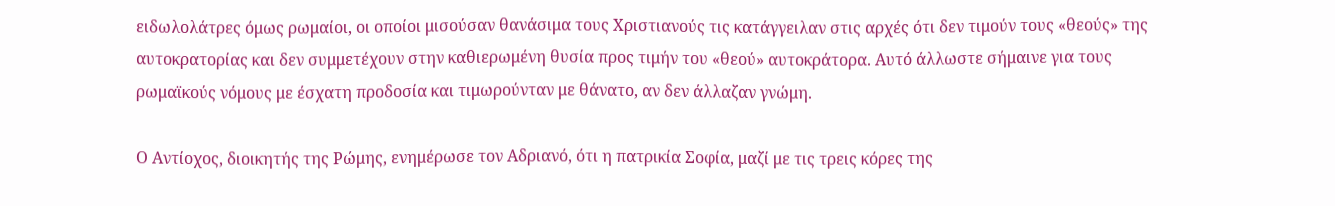ειδωλολάτρες όμως ρωμαίοι, οι οποίοι μισούσαν θανάσιμα τους Χριστιανούς τις κατάγγειλαν στις αρχές ότι δεν τιμούν τους «θεούς» της αυτοκρατορίας και δεν συμμετέχουν στην καθιερωμένη θυσία προς τιμήν του «θεού» αυτοκράτορα. Αυτό άλλωστε σήμαινε για τους ρωμαϊκούς νόμους με έσχατη προδοσία και τιμωρούνταν με θάνατο, αν δεν άλλαζαν γνώμη.

Ο Αντίοχος, διοικητής της Ρώμης, ενημέρωσε τον Αδριανό, ότι η πατρικία Σοφία, μαζί με τις τρεις κόρες της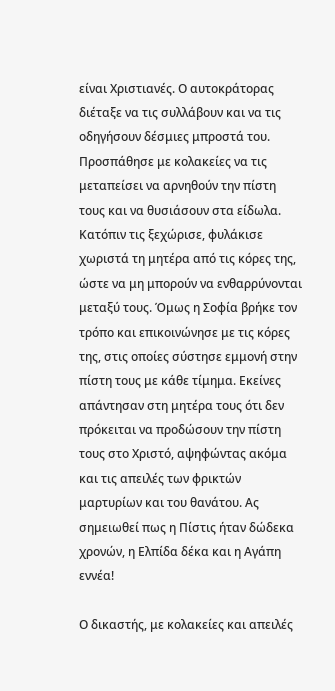είναι Χριστιανές. Ο αυτοκράτορας διέταξε να τις συλλάβουν και να τις οδηγήσουν δέσμιες μπροστά του. Προσπάθησε με κολακείες να τις μεταπείσει να αρνηθούν την πίστη τους και να θυσιάσουν στα είδωλα. Κατόπιν τις ξεχώρισε, φυλάκισε χωριστά τη μητέρα από τις κόρες της, ώστε να μη μπορούν να ενθαρρύνονται μεταξύ τους. Όμως η Σοφία βρήκε τον τρόπο και επικοινώνησε με τις κόρες της, στις οποίες σύστησε εμμονή στην πίστη τους με κάθε τίμημα. Εκείνες απάντησαν στη μητέρα τους ότι δεν πρόκειται να προδώσουν την πίστη τους στο Χριστό, αψηφώντας ακόμα και τις απειλές των φρικτών μαρτυρίων και του θανάτου. Ας σημειωθεί πως η Πίστις ήταν δώδεκα χρονών, η Ελπίδα δέκα και η Αγάπη εννέα!

Ο δικαστής, με κολακείες και απειλές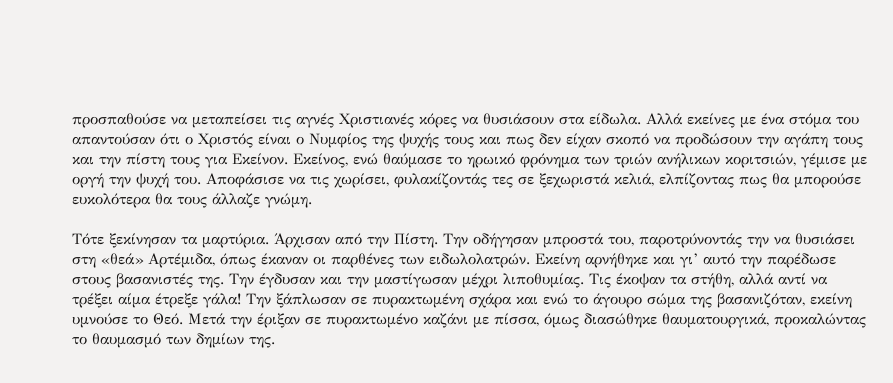προσπαθούσε να μεταπείσει τις αγνές Χριστιανές κόρες να θυσιάσουν στα είδωλα. Αλλά εκείνες με ένα στόμα του απαντούσαν ότι ο Χριστός είναι ο Νυμφίος της ψυχής τους και πως δεν είχαν σκοπό να προδώσουν την αγάπη τους και την πίστη τους για Εκείνον. Εκείνος, ενώ θαύμασε το ηρωικό φρόνημα των τριών ανήλικων κοριτσιών, γέμισε με οργή την ψυχή του. Αποφάσισε να τις χωρίσει, φυλακίζοντάς τες σε ξεχωριστά κελιά, ελπίζοντας πως θα μπορούσε ευκολότερα θα τους άλλαζε γνώμη.

Τότε ξεκίνησαν τα μαρτύρια. Άρχισαν από την Πίστη. Την οδήγησαν μπροστά του, παροτρύνοντάς την να θυσιάσει στη «θεά» Αρτέμιδα, όπως έκαναν οι παρθένες των ειδωλολατρών. Εκείνη αρνήθηκε και γι’ αυτό την παρέδωσε στους βασανιστές της. Την έγδυσαν και την μαστίγωσαν μέχρι λιποθυμίας. Τις έκοψαν τα στήθη, αλλά αντί να τρέξει αίμα έτρεξε γάλα! Την ξάπλωσαν σε πυρακτωμένη σχάρα και ενώ το άγουρο σώμα της βασανιζόταν, εκείνη υμνούσε το Θεό. Μετά την έριξαν σε πυρακτωμένο καζάνι με πίσσα, όμως διασώθηκε θαυματουργικά, προκαλώντας το θαυμασμό των δημίων της.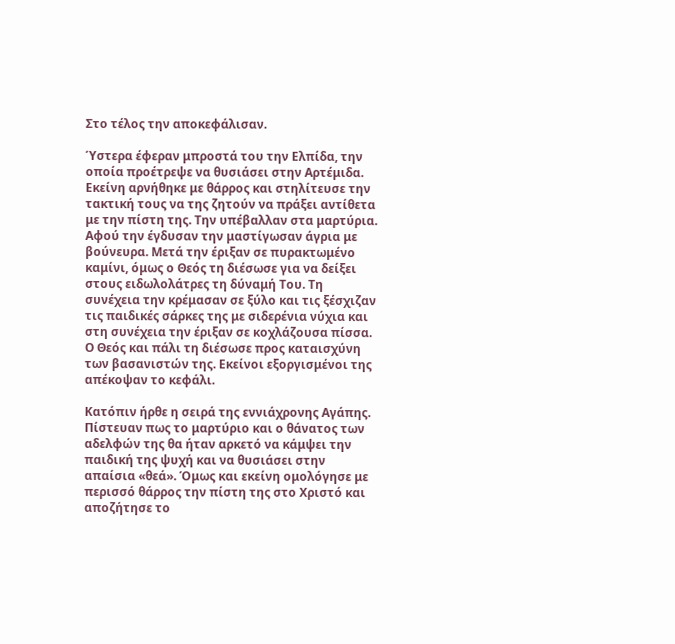Στο τέλος την αποκεφάλισαν.

Ύστερα έφεραν μπροστά του την Ελπίδα, την οποία προέτρεψε να θυσιάσει στην Αρτέμιδα. Εκείνη αρνήθηκε με θάρρος και στηλίτευσε την τακτική τους να της ζητούν να πράξει αντίθετα με την πίστη της. Την υπέβαλλαν στα μαρτύρια. Αφού την έγδυσαν την μαστίγωσαν άγρια με βούνευρα. Μετά την έριξαν σε πυρακτωμένο καμίνι, όμως ο Θεός τη διέσωσε για να δείξει στους ειδωλολάτρες τη δύναμή Του. Τη συνέχεια την κρέμασαν σε ξύλο και τις ξέσχιζαν τις παιδικές σάρκες της με σιδερένια νύχια και στη συνέχεια την έριξαν σε κοχλάζουσα πίσσα. Ο Θεός και πάλι τη διέσωσε προς καταισχύνη των βασανιστών της. Εκείνοι εξοργισμένοι της απέκοψαν το κεφάλι.

Κατόπιν ήρθε η σειρά της εννιάχρονης Αγάπης. Πίστευαν πως το μαρτύριο και ο θάνατος των αδελφών της θα ήταν αρκετό να κάμψει την παιδική της ψυχή και να θυσιάσει στην απαίσια «θεά». Όμως και εκείνη ομολόγησε με περισσό θάρρος την πίστη της στο Χριστό και αποζήτησε το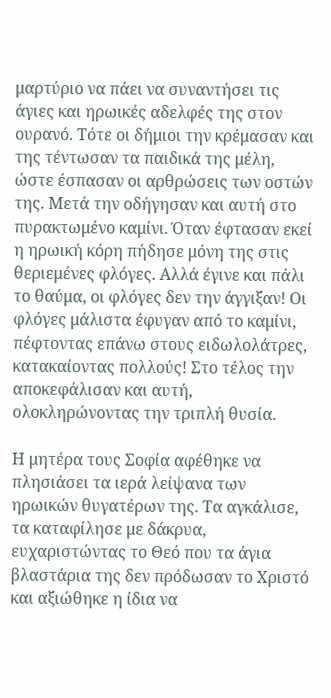μαρτύριο να πάει να συναντήσει τις άγιες και ηρωικές αδελφές της στον ουρανό. Τότε οι δήμιοι την κρέμασαν και της τέντωσαν τα παιδικά της μέλη, ώστε έσπασαν οι αρθρώσεις των οστών της. Μετά την οδήγησαν και αυτή στο πυρακτωμένο καμίνι. Όταν έφτασαν εκεί η ηρωική κόρη πήδησε μόνη της στις θεριεμένες φλόγες. Αλλά έγινε και πάλι το θαύμα, οι φλόγες δεν την άγγιξαν! Οι φλόγες μάλιστα έφυγαν από το καμίνι, πέφτοντας επάνω στους ειδωλολάτρες, κατακαίοντας πολλούς! Στο τέλος την αποκεφάλισαν και αυτή, ολοκληρώνοντας την τριπλή θυσία.

Η μητέρα τους Σοφία αφέθηκε να πλησιάσει τα ιερά λείψανα των ηρωικών θυγατέρων της. Τα αγκάλισε, τα καταφίλησε με δάκρυα, ευχαριστώντας το Θεό που τα άγια βλαστάρια της δεν πρόδωσαν το Χριστό και αξιώθηκε η ίδια να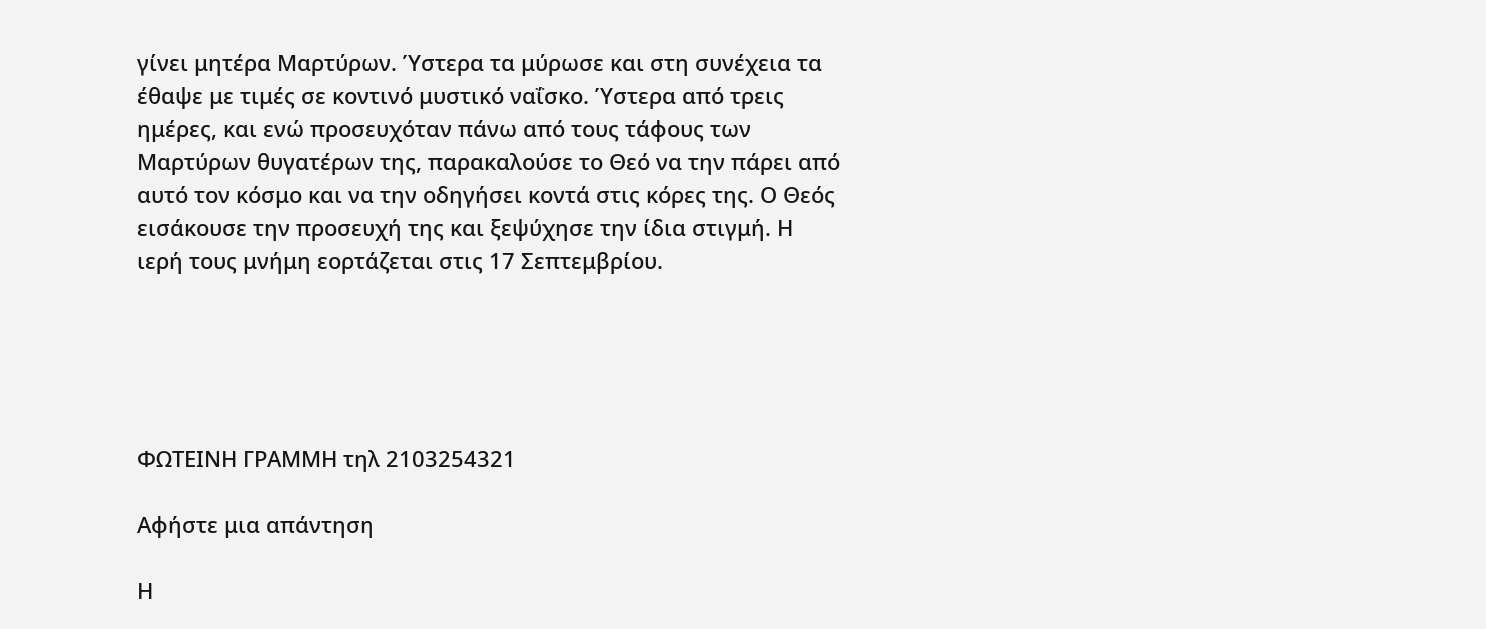γίνει μητέρα Μαρτύρων. Ύστερα τα μύρωσε και στη συνέχεια τα έθαψε με τιμές σε κοντινό μυστικό ναΐσκο. Ύστερα από τρεις ημέρες, και ενώ προσευχόταν πάνω από τους τάφους των Μαρτύρων θυγατέρων της, παρακαλούσε το Θεό να την πάρει από αυτό τον κόσμο και να την οδηγήσει κοντά στις κόρες της. Ο Θεός εισάκουσε την προσευχή της και ξεψύχησε την ίδια στιγμή. Η ιερή τους μνήμη εορτάζεται στις 17 Σεπτεμβρίου.





ΦΩΤΕΙΝΗ ΓΡΑΜΜΗ τηλ 2103254321

Αφήστε μια απάντηση

Η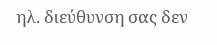ηλ. διεύθυνση σας δεν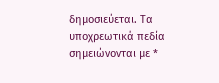δημοσιεύεται. Τα υποχρεωτικά πεδία σημειώνονται με *